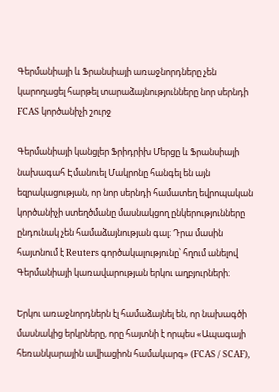Գերմանիայի և Ֆրանսիայի առաջնորդները չեն կարողացել հարթել տարաձայնությունները նոր սերնդի FCAS կործանիչի շուրջ

Գերմանիայի կանցլեր Ֆրիդրիխ Մերցը և Ֆրանսիայի նախագահ Էմանուել Մակրոնը հանգել են այն եզրակացության, որ նոր սերնդի համատեղ եվրոպական կործանիչի ստեղծմանը մասնակցող ընկերությունները ընդունակ չեն համաձայնության գալ։ Դրա մասին հայտնում է Reuters գործակալությունը՝ հղում անելով Գերմանիայի կառավարության երկու աղբյուրների։

Երկու առաջնորդներն էլ համաձայնել են, որ նախագծի մասնակից երկրները, որը հայտնի է որպես «Ապագայի հեռանկարային ավիացիոն համակարգ» (FCAS / SCAF),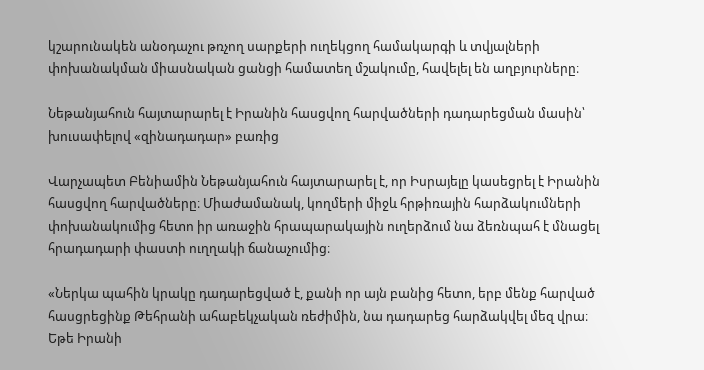կշարունակեն անօդաչու թռչող սարքերի ուղեկցող համակարգի և տվյալների փոխանակման միասնական ցանցի համատեղ մշակումը, հավելել են աղբյուրները։

Նեթանյահուն հայտարարել է Իրանին հասցվող հարվածների դադարեցման մասին՝ խուսափելով «զինադադար» բառից

Վարչապետ Բենիամին Նեթանյահուն հայտարարել է, որ Իսրայելը կասեցրել է Իրանին հասցվող հարվածները։ Միաժամանակ, կողմերի միջև հրթիռային հարձակումների փոխանակումից հետո իր առաջին հրապարակային ուղերձում նա ձեռնպահ է մնացել հրադադարի փաստի ուղղակի ճանաչումից։

«Ներկա պահին կրակը դադարեցված է, քանի որ այն բանից հետո, երբ մենք հարված հասցրեցինք Թեհրանի ահաբեկչական ռեժիմին, նա դադարեց հարձակվել մեզ վրա։ Եթե Իրանի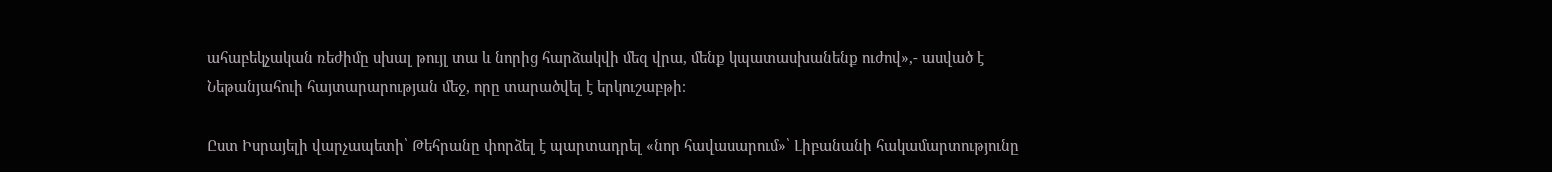ահաբեկչական ռեժիմը սխալ թույլ տա և նորից հարձակվի մեզ վրա, մենք կպատասխանենք ուժով»,- ասված է Նեթանյահուի հայտարարության մեջ, որը տարածվել է երկուշաբթի։

Ըստ Իսրայելի վարչապետի՝ Թեհրանը փորձել է պարտադրել «նոր հավասարում»՝ Լիբանանի հակամարտությունը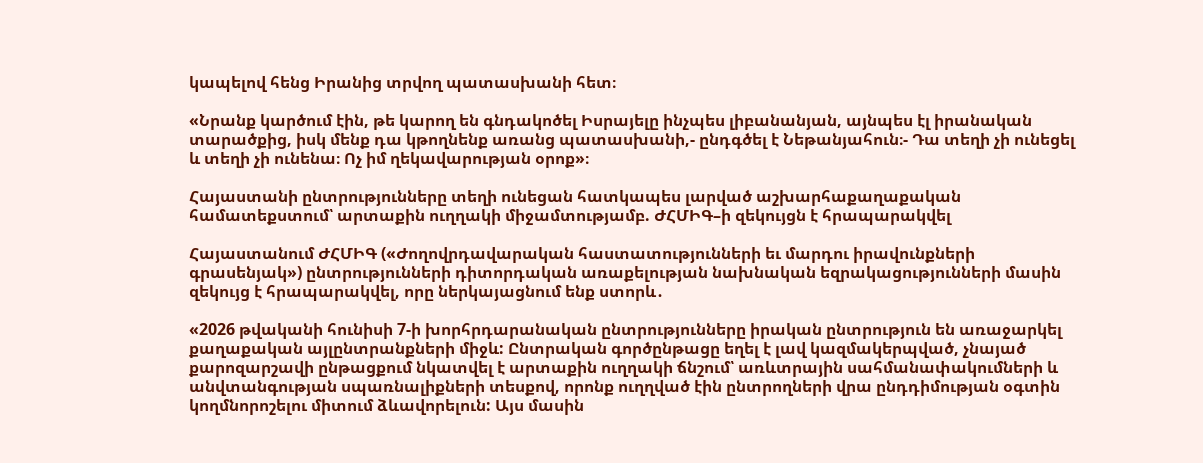կապելով հենց Իրանից տրվող պատասխանի հետ։

«Նրանք կարծում էին, թե կարող են գնդակոծել Իսրայելը ինչպես լիբանանյան, այնպես էլ իրանական տարածքից, իսկ մենք դա կթողնենք առանց պատասխանի,- ընդգծել է Նեթանյահուն։- Դա տեղի չի ունեցել և տեղի չի ունենա։ Ոչ իմ ղեկավարության օրոք»։

Հայաստանի ընտրությունները տեղի ունեցան հատկապես լարված աշխարհաքաղաքական համատեքստում՝ արտաքին ուղղակի միջամտությամբ. ԺՀՄԻԳ–ի զեկույցն է հրապարակվել

Հայաստանում ԺՀՄԻԳ («Ժողովրդավարական հաստատությունների եւ մարդու իրավունքների գրասենյակ») ընտրությունների դիտորդական առաքելության նախնական եզրակացությունների մասին զեկույց է հրապարակվել, որը ներկայացնում ենք ստորև․

«2026 թվականի հունիսի 7-ի խորհրդարանական ընտրությունները իրական ընտրություն են առաջարկել քաղաքական այլընտրանքների միջև: Ընտրական գործընթացը եղել է լավ կազմակերպված, չնայած քարոզարշավի ընթացքում նկատվել է արտաքին ուղղակի ճնշում՝ առևտրային սահմանափակումների և անվտանգության սպառնալիքների տեսքով, որոնք ուղղված էին ընտրողների վրա ընդդիմության օգտին կողմնորոշելու միտում ձևավորելուն: Այս մասին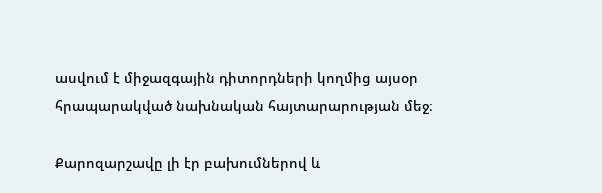ասվում է միջազգային դիտորդների կողմից այսօր հրապարակված նախնական հայտարարության մեջ։

Քարոզարշավը լի էր բախումներով և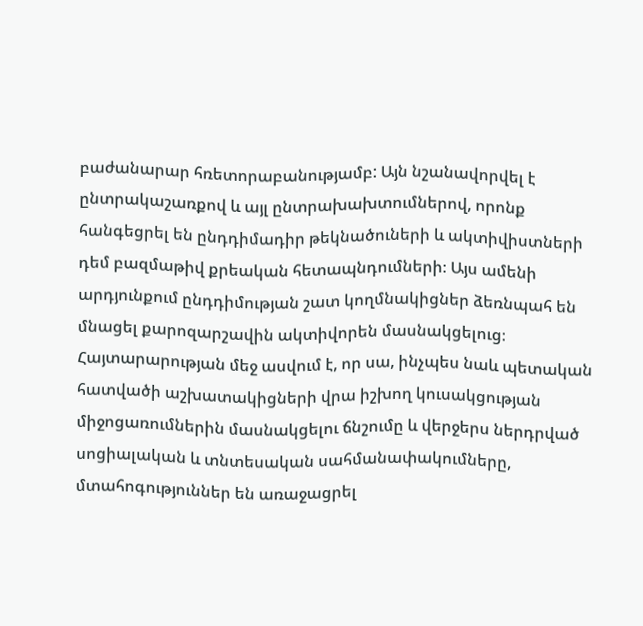բաժանարար հռետորաբանությամբ: Այն նշանավորվել է ընտրակաշառքով և այլ ընտրախախտումներով, որոնք հանգեցրել են ընդդիմադիր թեկնածուների և ակտիվիստների դեմ բազմաթիվ քրեական հետապնդումների։ Այս ամենի արդյունքում ընդդիմության շատ կողմնակիցներ ձեռնպահ են մնացել քարոզարշավին ակտիվորեն մասնակցելուց։ Հայտարարության մեջ ասվում է, որ սա, ինչպես նաև պետական հատվածի աշխատակիցների վրա իշխող կուսակցության միջոցառումներին մասնակցելու ճնշումը և վերջերս ներդրված սոցիալական և տնտեսական սահմանափակումները, մտահոգություններ են առաջացրել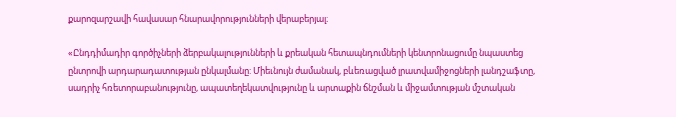քարոզարշավի հավասար հնարավորությունների վերաբերյալ։

«Ընդդիմադիր գործիչների ձերբակալությունների և քրեական հետապնդումների կենտրոնացումը նպաստեց ընտրովի արդարադատության ընկալմանը: Միեւնույն ժամանակ, բևեռացված լրատվամիջոցների լանդշաֆտը, սադրիչ հռետորաբանությունը, ապատեղեկատվությունը և արտաքին ճնշման և միջամտության մշտական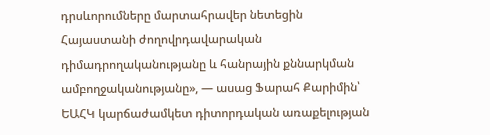դրսևորումները մարտահրավեր նետեցին Հայաստանի ժողովրդավարական դիմադրողականությանը և հանրային քննարկման ամբողջականությանը», — ասաց Ֆարահ Քարիմին՝ ԵԱՀԿ կարճաժամկետ դիտորդական առաքելության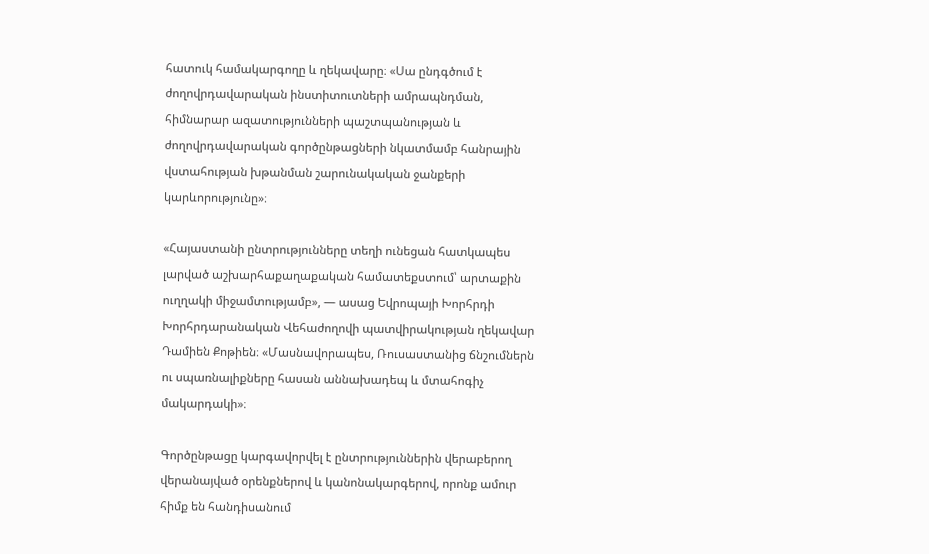հատուկ համակարգողը և ղեկավարը։ «Սա ընդգծում է ժողովրդավարական ինստիտուտների ամրապնդման, հիմնարար ազատությունների պաշտպանության և ժողովրդավարական գործընթացների նկատմամբ հանրային վստահության խթանման շարունակական ջանքերի կարևորությունը»։

«Հայաստանի ընտրությունները տեղի ունեցան հատկապես լարված աշխարհաքաղաքական համատեքստում՝ արտաքին ուղղակի միջամտությամբ», — ասաց Եվրոպայի Խորհրդի Խորհրդարանական Վեհաժողովի պատվիրակության ղեկավար Դամիեն Քոթիեն։ «Մասնավորապես, Ռուսաստանից ճնշումներն ու սպառնալիքները հասան աննախադեպ և մտահոգիչ մակարդակի»։

Գործընթացը կարգավորվել է ընտրություններին վերաբերող վերանայված օրենքներով և կանոնակարգերով, որոնք ամուր հիմք են հանդիսանում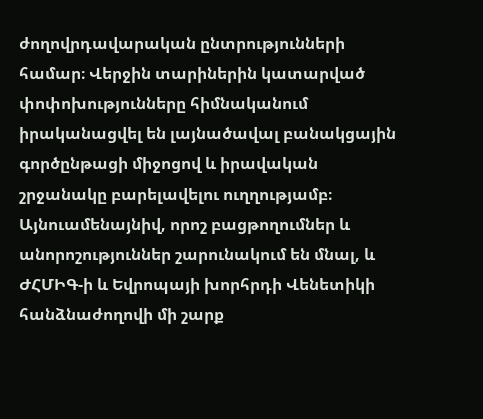ժողովրդավարական ընտրությունների համար։ Վերջին տարիներին կատարված փոփոխությունները հիմնականում իրականացվել են լայնածավալ բանակցային գործընթացի միջոցով և իրավական շրջանակը բարելավելու ուղղությամբ։ Այնուամենայնիվ, որոշ բացթողումներ և անորոշություններ շարունակում են մնալ, և ԺՀՄԻԳ-ի և Եվրոպայի խորհրդի Վենետիկի հանձնաժողովի մի շարք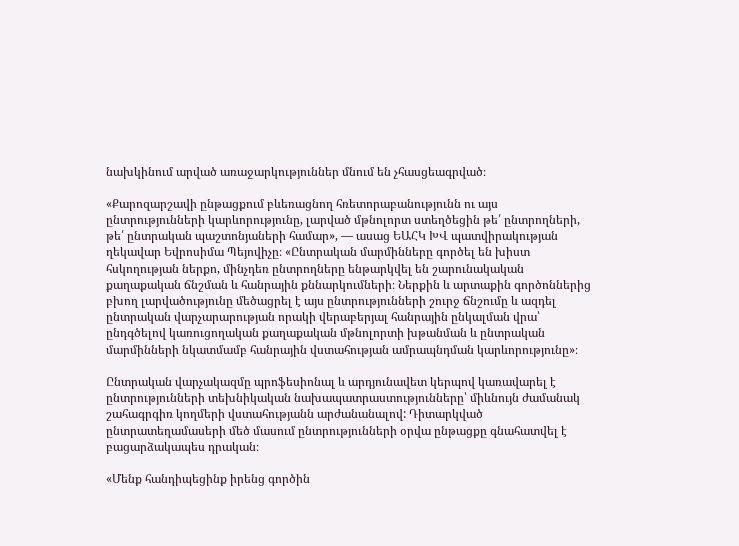նախկինում արված առաջարկություններ մնում են չհասցեագրված։

«Քարոզարշավի ընթացքում բևեռացնող հռետորաբանությունն ու այս ընտրությունների կարևորությունը, լարված մթնոլորտ ստեղծեցին թե՛ ընտրողների, թե՛ ընտրական պաշտոնյաների համար», — ասաց ԵԱՀԿ ԽՎ պատվիրակության ղեկավար Եվրոսիմա Պեյովիչը։ «Ընտրական մարմինները գործել են խիստ հսկողության ներքո, մինչդեռ ընտրողները ենթարկվել են շարունակական քաղաքական ճնշման և հանրային քննարկումների։ Ներքին և արտաքին գործոններից բխող լարվածությունը մեծացրել է այս ընտրությունների շուրջ ճնշումը և ազդել ընտրական վարչարարության որակի վերաբերյալ հանրային ընկալման վրա՝ ընդգծելով կառուցողական քաղաքական մթնոլորտի խթանման և ընտրական մարմինների նկատմամբ հանրային վստահության ամրապնդման կարևորությունը»։

Ընտրական վարչակազմը պրոֆեսիոնալ և արդյունավետ կերպով կառավարել է ընտրությունների տեխնիկական նախապատրաստությունները՝ միևնույն ժամանակ շահագրգիռ կողմերի վստահությանն արժանանալով: Դիտարկված ընտրատեղամասերի մեծ մասում ընտրությունների օրվա ընթացքը գնահատվել է բացարձակապես դրական։

«Մենք հանդիպեցինք իրենց գործին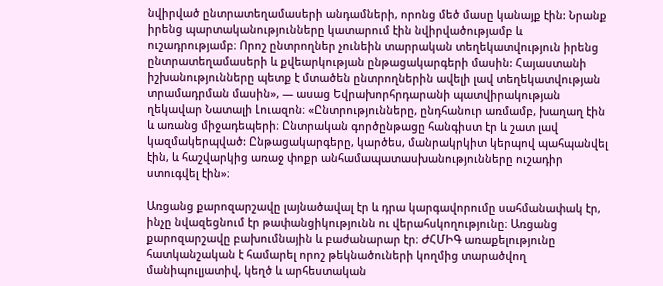նվիրված ընտրատեղամասերի անդամների, որոնց մեծ մասը կանայք էին: Նրանք իրենց պարտականությունները կատարում էին նվիրվածությամբ և ուշադրությամբ։ Որոշ ընտրողներ չունեին տարրական տեղեկատվություն իրենց ընտրատեղամասերի և քվեարկության ընթացակարգերի մասին: Հայաստանի իշխանությունները պետք է մտածեն ընտրողներին ավելի լավ տեղեկատվության տրամադրման մասին», — ասաց Եվրախորհրդարանի պատվիրակության ղեկավար Նատալի Լուազոն։ «Ընտրությունները, ընդհանուր առմամբ, խաղաղ էին և առանց միջադեպերի։ Ընտրական գործընթացը հանգիստ էր և շատ լավ կազմակերպված: Ընթացակարգերը, կարծես, մանրակրկիտ կերպով պահպանվել էին, և հաշվարկից առաջ փոքր անհամապատասխանությունները ուշադիր ստուգվել էին»։

Առցանց քարոզարշավը լայնածավալ էր և դրա կարգավորումը սահմանափակ էր, ինչը նվազեցնում էր թափանցիկությունն ու վերահսկողությունը։ Առցանց քարոզարշավը բախումնային և բաժանարար էր։ ԺՀՄԻԳ առաքելությունը հատկանշական է համարել որոշ թեկնածուների կողմից տարածվող մանիպուլյատիվ, կեղծ և արհեստական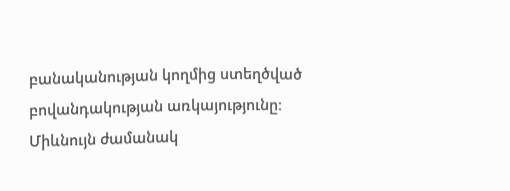բանականության կողմից ստեղծված բովանդակության առկայությունը։ Միևնույն ժամանակ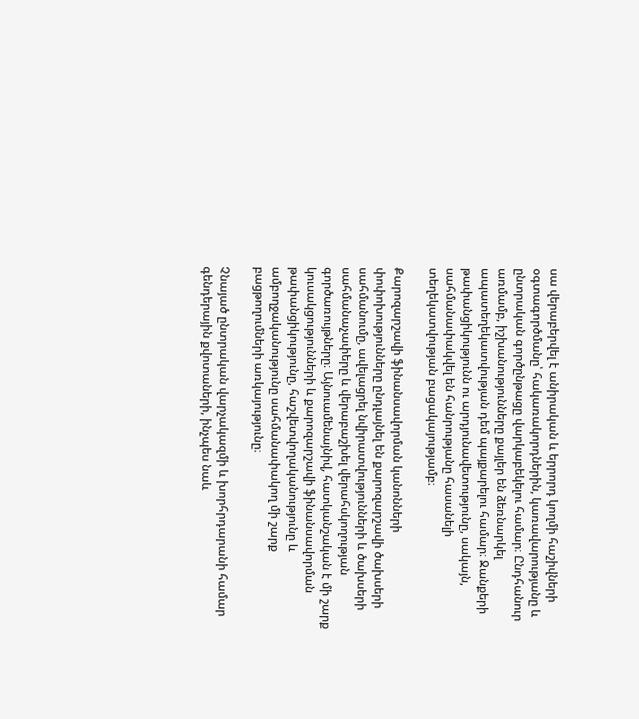սա վերաբերվել է անիրական և երրորդ կողմի հաշիվների օգտագործմանը՝ հակառակորդներին, կառավարությանը և ընտրական գործընթացը վարկաբեկելու համար։ Ընդհանուր առմամբ, իշխանությունները քայլեր են ձեռնարկել ապատեղեկատվության դեմ պայքարելու համար։ Ջանքերի թափանցիկությունն ու արդյունավետությունը, սակայն, սահմանափակվել են հանրությանը հասանելի տեղեկատվության բացակայությամբ։

Քարոզարշավի ֆինանսավորման կանոնների փոփոխությունները ընդլայնել են քարոզարշավի ծախսերի սահմանումը, ավելացրել նվիրատվությունների և ծախսերի սահմանաչափերը և վերաբաշխել վերահսկողության գործառույթները։ Այնուամենայնիվ, հատկանշական է մի շարք կուսակցությունների և քարոզարշավի ֆինանսավորման թափանցիկությունը, հաշվետվողականությունը և ամբողջականությունը սահմանափակող մի շարք բացթողումների առկայությունը։

Չնայած ընտրական վարչակազմի և խորհրդարանի համար գենդերային քվոտաների, ինչպես նաև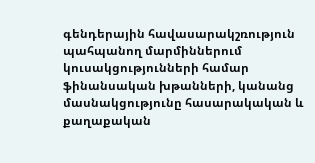գենդերային հավասարակշռություն պահպանող մարմիններում կուսակցությունների համար ֆինանսական խթանների, կանանց մասնակցությունը հասարակական և քաղաքական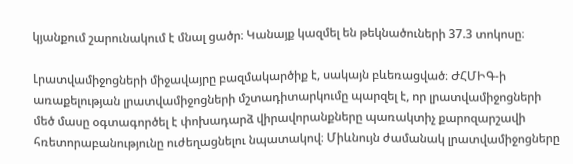կյանքում շարունակում է մնալ ցածր։ Կանայք կազմել են թեկնածուների 37.3 տոկոսը։

Լրատվամիջոցների միջավայրը բազմակարծիք է, սակայն բևեռացված։ ԺՀՄԻԳ-ի առաքելության լրատվամիջոցների մշտադիտարկումը պարզել է, որ լրատվամիջոցների մեծ մասը օգտագործել է փոխադարձ վիրավորանքները պառակտիչ քարոզարշավի հռետորաբանությունը ուժեղացնելու նպատակով։ Միևնույն ժամանակ լրատվամիջոցները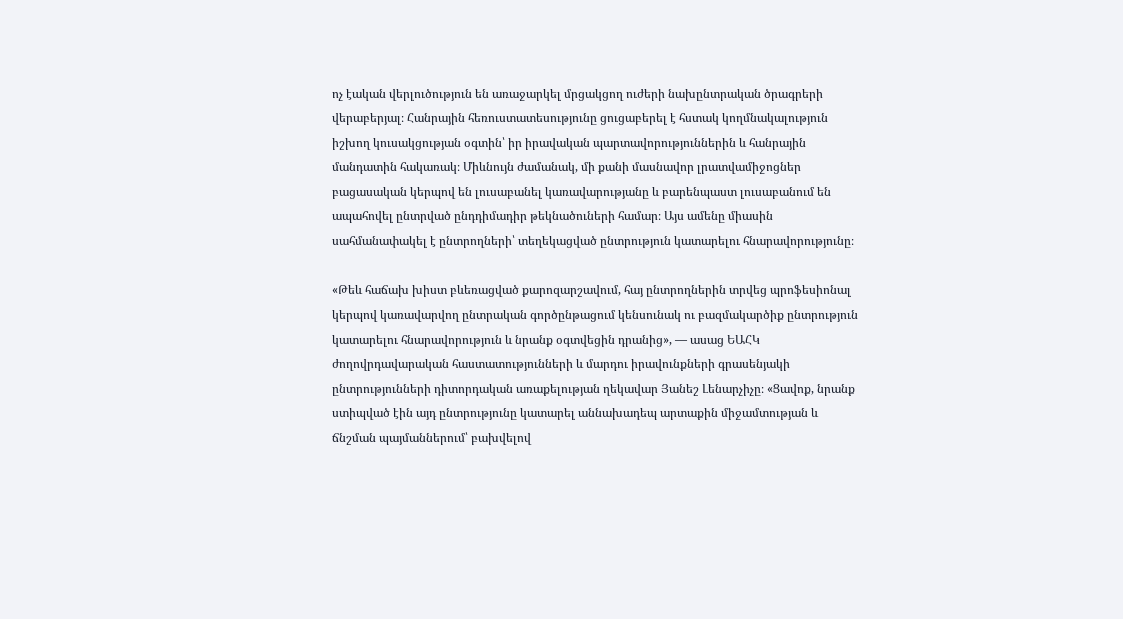ոչ էական վերլուծություն են առաջարկել մրցակցող ուժերի նախընտրական ծրագրերի վերաբերյալ։ Հանրային հեռուստատեսությունը ցուցաբերել է հստակ կողմնակալություն իշխող կուսակցության օգտին՝ իր իրավական պարտավորություններին և հանրային մանդատին հակառակ։ Միևնույն ժամանակ, մի քանի մասնավոր լրատվամիջոցներ բացասական կերպով են լուսաբանել կառավարությանը և բարենպաստ լուսաբանում են ապահովել ընտրված ընդդիմադիր թեկնածուների համար։ Այս ամենը միասին սահմանափակել է ընտրողների՝ տեղեկացված ընտրություն կատարելու հնարավորությունը։

«Թեև հաճախ խիստ բևեռացված քարոզարշավում, հայ ընտրողներին տրվեց պրոֆեսիոնալ կերպով կառավարվող ընտրական գործընթացում կենսունակ ու բազմակարծիք ընտրություն կատարելու հնարավորություն և նրանք օգտվեցին դրանից», — ասաց ԵԱՀԿ ժողովրդավարական հաստատությունների և մարդու իրավունքների գրասենյակի ընտրությունների դիտորդական առաքելության ղեկավար Յանեշ Լենարչիչը։ «Ցավոք, նրանք ստիպված էին այդ ընտրությունը կատարել աննախադեպ արտաքին միջամտության և ճնշման պայմաններում՝ բախվելով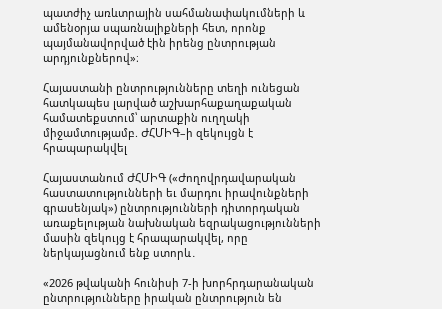պատժիչ առևտրային սահմանափակումների և ամենօրյա սպառնալիքների հետ, որոնք պայմանավորված էին իրենց ընտրության արդյունքներով»։

Հայաստանի ընտրությունները տեղի ունեցան հատկապես լարված աշխարհաքաղաքական համատեքստում՝ արտաքին ուղղակի միջամտությամբ. ԺՀՄԻԳ–ի զեկույցն է հրապարակվել

Հայաստանում ԺՀՄԻԳ («Ժողովրդավարական հաստատությունների եւ մարդու իրավունքների գրասենյակ») ընտրությունների դիտորդական առաքելության նախնական եզրակացությունների մասին զեկույց է հրապարակվել, որը ներկայացնում ենք ստորև․

«2026 թվականի հունիսի 7-ի խորհրդարանական ընտրությունները իրական ընտրություն են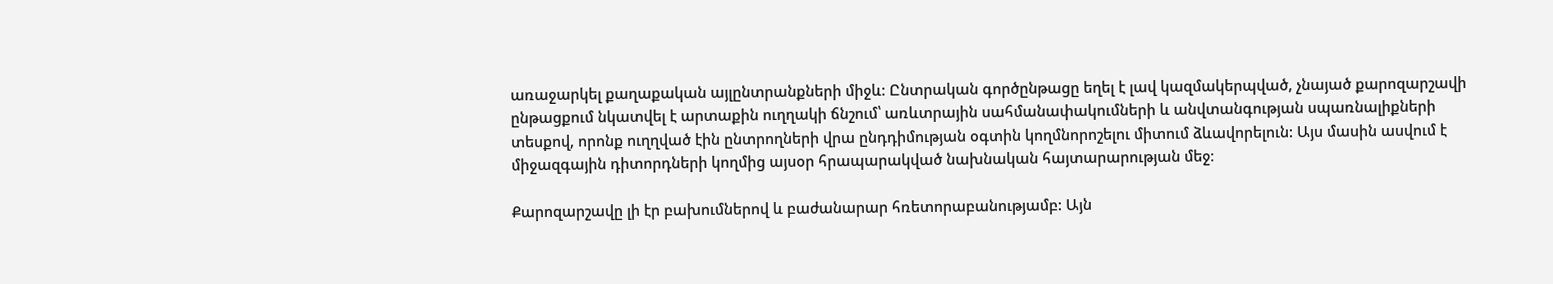առաջարկել քաղաքական այլընտրանքների միջև: Ընտրական գործընթացը եղել է լավ կազմակերպված, չնայած քարոզարշավի ընթացքում նկատվել է արտաքին ուղղակի ճնշում՝ առևտրային սահմանափակումների և անվտանգության սպառնալիքների տեսքով, որոնք ուղղված էին ընտրողների վրա ընդդիմության օգտին կողմնորոշելու միտում ձևավորելուն: Այս մասին ասվում է միջազգային դիտորդների կողմից այսօր հրապարակված նախնական հայտարարության մեջ։

Քարոզարշավը լի էր բախումներով և բաժանարար հռետորաբանությամբ: Այն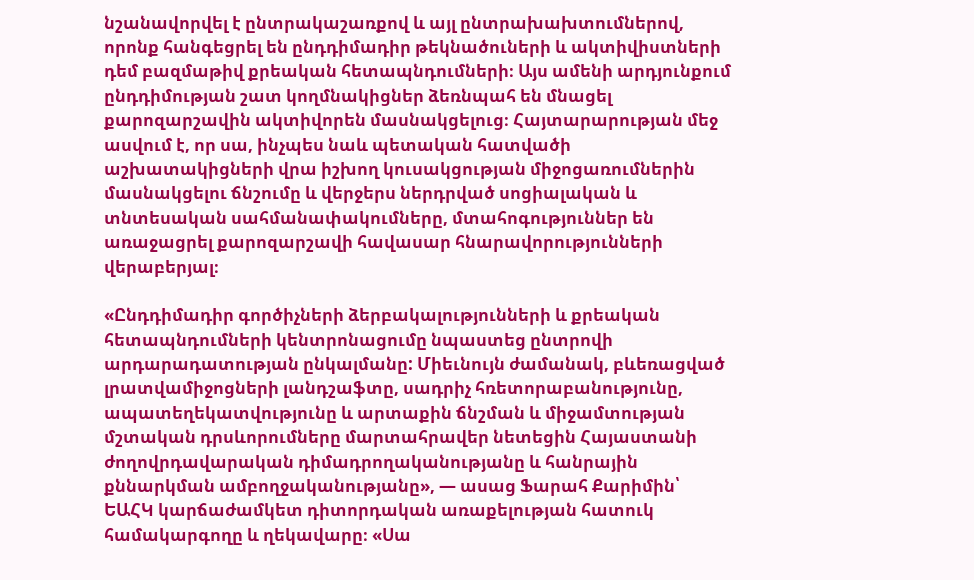նշանավորվել է ընտրակաշառքով և այլ ընտրախախտումներով, որոնք հանգեցրել են ընդդիմադիր թեկնածուների և ակտիվիստների դեմ բազմաթիվ քրեական հետապնդումների։ Այս ամենի արդյունքում ընդդիմության շատ կողմնակիցներ ձեռնպահ են մնացել քարոզարշավին ակտիվորեն մասնակցելուց։ Հայտարարության մեջ ասվում է, որ սա, ինչպես նաև պետական հատվածի աշխատակիցների վրա իշխող կուսակցության միջոցառումներին մասնակցելու ճնշումը և վերջերս ներդրված սոցիալական և տնտեսական սահմանափակումները, մտահոգություններ են առաջացրել քարոզարշավի հավասար հնարավորությունների վերաբերյալ։

«Ընդդիմադիր գործիչների ձերբակալությունների և քրեական հետապնդումների կենտրոնացումը նպաստեց ընտրովի արդարադատության ընկալմանը: Միեւնույն ժամանակ, բևեռացված լրատվամիջոցների լանդշաֆտը, սադրիչ հռետորաբանությունը, ապատեղեկատվությունը և արտաքին ճնշման և միջամտության մշտական դրսևորումները մարտահրավեր նետեցին Հայաստանի ժողովրդավարական դիմադրողականությանը և հանրային քննարկման ամբողջականությանը», — ասաց Ֆարահ Քարիմին՝ ԵԱՀԿ կարճաժամկետ դիտորդական առաքելության հատուկ համակարգողը և ղեկավարը։ «Սա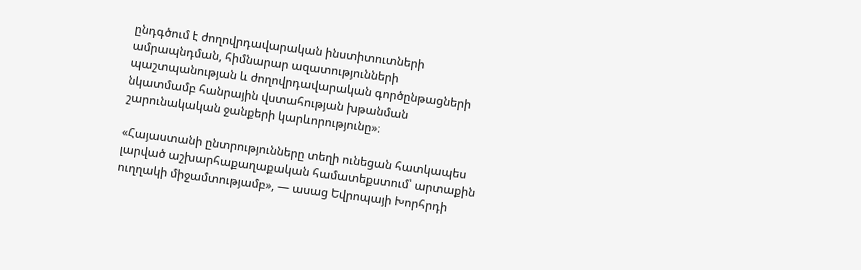ընդգծում է ժողովրդավարական ինստիտուտների ամրապնդման, հիմնարար ազատությունների պաշտպանության և ժողովրդավարական գործընթացների նկատմամբ հանրային վստահության խթանման շարունակական ջանքերի կարևորությունը»։

«Հայաստանի ընտրությունները տեղի ունեցան հատկապես լարված աշխարհաքաղաքական համատեքստում՝ արտաքին ուղղակի միջամտությամբ», — ասաց Եվրոպայի Խորհրդի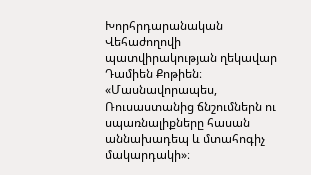Խորհրդարանական Վեհաժողովի պատվիրակության ղեկավար Դամիեն Քոթիեն։ «Մասնավորապես, Ռուսաստանից ճնշումներն ու սպառնալիքները հասան աննախադեպ և մտահոգիչ մակարդակի»։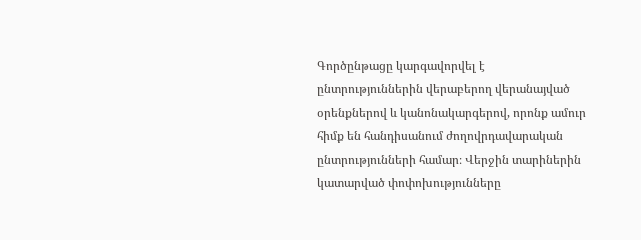Գործընթացը կարգավորվել է ընտրություններին վերաբերող վերանայված օրենքներով և կանոնակարգերով, որոնք ամուր հիմք են հանդիսանում ժողովրդավարական ընտրությունների համար։ Վերջին տարիներին կատարված փոփոխությունները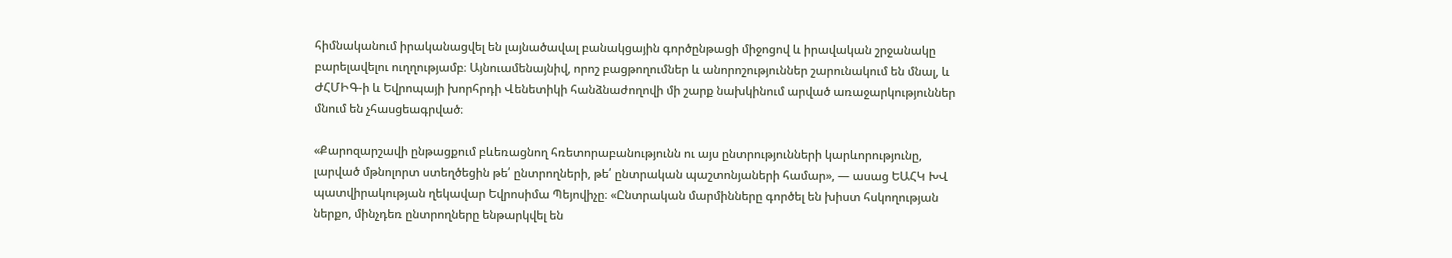հիմնականում իրականացվել են լայնածավալ բանակցային գործընթացի միջոցով և իրավական շրջանակը բարելավելու ուղղությամբ։ Այնուամենայնիվ, որոշ բացթողումներ և անորոշություններ շարունակում են մնալ, և ԺՀՄԻԳ-ի և Եվրոպայի խորհրդի Վենետիկի հանձնաժողովի մի շարք նախկինում արված առաջարկություններ մնում են չհասցեագրված։

«Քարոզարշավի ընթացքում բևեռացնող հռետորաբանությունն ու այս ընտրությունների կարևորությունը, լարված մթնոլորտ ստեղծեցին թե՛ ընտրողների, թե՛ ընտրական պաշտոնյաների համար», — ասաց ԵԱՀԿ ԽՎ պատվիրակության ղեկավար Եվրոսիմա Պեյովիչը։ «Ընտրական մարմինները գործել են խիստ հսկողության ներքո, մինչդեռ ընտրողները ենթարկվել են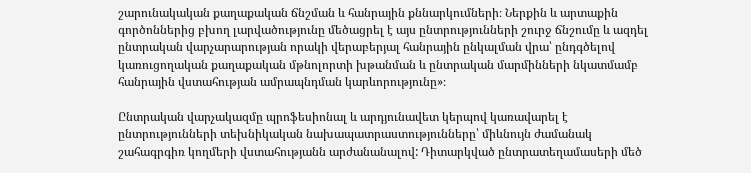շարունակական քաղաքական ճնշման և հանրային քննարկումների։ Ներքին և արտաքին գործոններից բխող լարվածությունը մեծացրել է այս ընտրությունների շուրջ ճնշումը և ազդել ընտրական վարչարարության որակի վերաբերյալ հանրային ընկալման վրա՝ ընդգծելով կառուցողական քաղաքական մթնոլորտի խթանման և ընտրական մարմինների նկատմամբ հանրային վստահության ամրապնդման կարևորությունը»։

Ընտրական վարչակազմը պրոֆեսիոնալ և արդյունավետ կերպով կառավարել է ընտրությունների տեխնիկական նախապատրաստությունները՝ միևնույն ժամանակ շահագրգիռ կողմերի վստահությանն արժանանալով: Դիտարկված ընտրատեղամասերի մեծ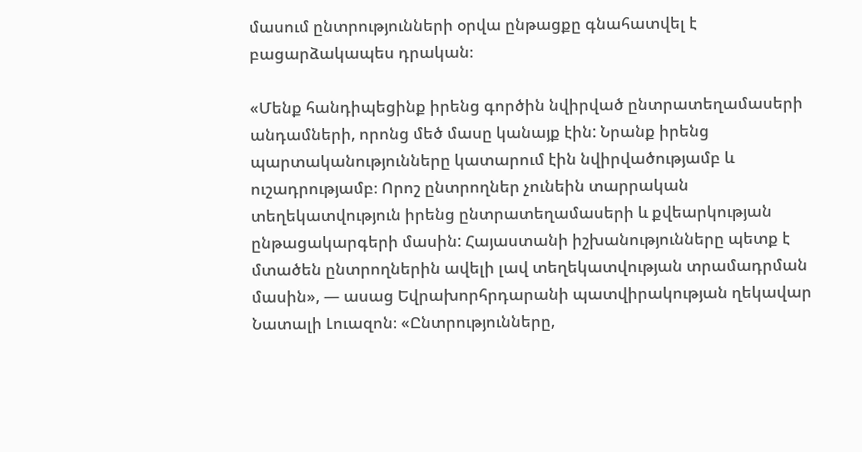մասում ընտրությունների օրվա ընթացքը գնահատվել է բացարձակապես դրական։

«Մենք հանդիպեցինք իրենց գործին նվիրված ընտրատեղամասերի անդամների, որոնց մեծ մասը կանայք էին: Նրանք իրենց պարտականությունները կատարում էին նվիրվածությամբ և ուշադրությամբ։ Որոշ ընտրողներ չունեին տարրական տեղեկատվություն իրենց ընտրատեղամասերի և քվեարկության ընթացակարգերի մասին: Հայաստանի իշխանությունները պետք է մտածեն ընտրողներին ավելի լավ տեղեկատվության տրամադրման մասին», — ասաց Եվրախորհրդարանի պատվիրակության ղեկավար Նատալի Լուազոն։ «Ընտրությունները,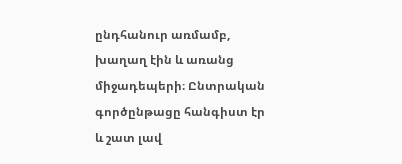ընդհանուր առմամբ, խաղաղ էին և առանց միջադեպերի։ Ընտրական գործընթացը հանգիստ էր և շատ լավ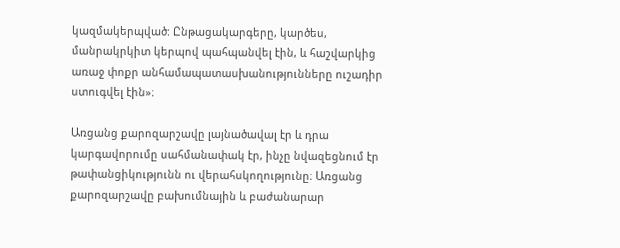կազմակերպված: Ընթացակարգերը, կարծես, մանրակրկիտ կերպով պահպանվել էին, և հաշվարկից առաջ փոքր անհամապատասխանությունները ուշադիր ստուգվել էին»։

Առցանց քարոզարշավը լայնածավալ էր և դրա կարգավորումը սահմանափակ էր, ինչը նվազեցնում էր թափանցիկությունն ու վերահսկողությունը։ Առցանց քարոզարշավը բախումնային և բաժանարար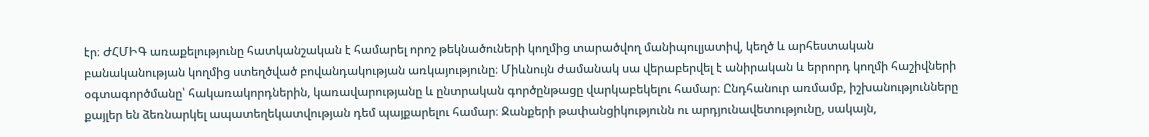էր։ ԺՀՄԻԳ առաքելությունը հատկանշական է համարել որոշ թեկնածուների կողմից տարածվող մանիպուլյատիվ, կեղծ և արհեստական բանականության կողմից ստեղծված բովանդակության առկայությունը։ Միևնույն ժամանակ սա վերաբերվել է անիրական և երրորդ կողմի հաշիվների օգտագործմանը՝ հակառակորդներին, կառավարությանը և ընտրական գործընթացը վարկաբեկելու համար։ Ընդհանուր առմամբ, իշխանությունները քայլեր են ձեռնարկել ապատեղեկատվության դեմ պայքարելու համար։ Ջանքերի թափանցիկությունն ու արդյունավետությունը, սակայն,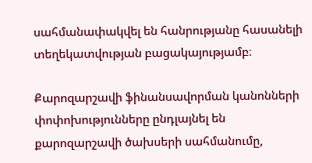սահմանափակվել են հանրությանը հասանելի տեղեկատվության բացակայությամբ։

Քարոզարշավի ֆինանսավորման կանոնների փոփոխությունները ընդլայնել են քարոզարշավի ծախսերի սահմանումը,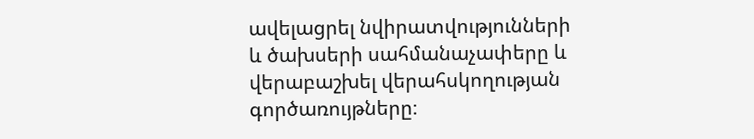ավելացրել նվիրատվությունների և ծախսերի սահմանաչափերը և վերաբաշխել վերահսկողության գործառույթները։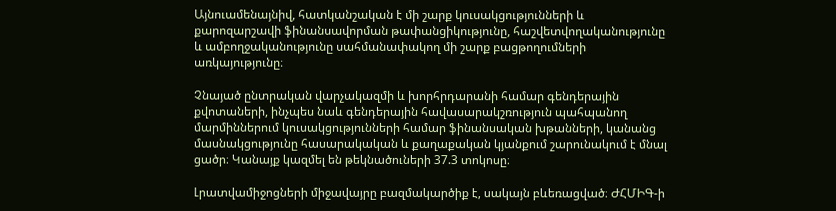Այնուամենայնիվ, հատկանշական է մի շարք կուսակցությունների և քարոզարշավի ֆինանսավորման թափանցիկությունը, հաշվետվողականությունը և ամբողջականությունը սահմանափակող մի շարք բացթողումների առկայությունը։

Չնայած ընտրական վարչակազմի և խորհրդարանի համար գենդերային քվոտաների, ինչպես նաև գենդերային հավասարակշռություն պահպանող մարմիններում կուսակցությունների համար ֆինանսական խթանների, կանանց մասնակցությունը հասարակական և քաղաքական կյանքում շարունակում է մնալ ցածր։ Կանայք կազմել են թեկնածուների 37.3 տոկոսը։

Լրատվամիջոցների միջավայրը բազմակարծիք է, սակայն բևեռացված։ ԺՀՄԻԳ-ի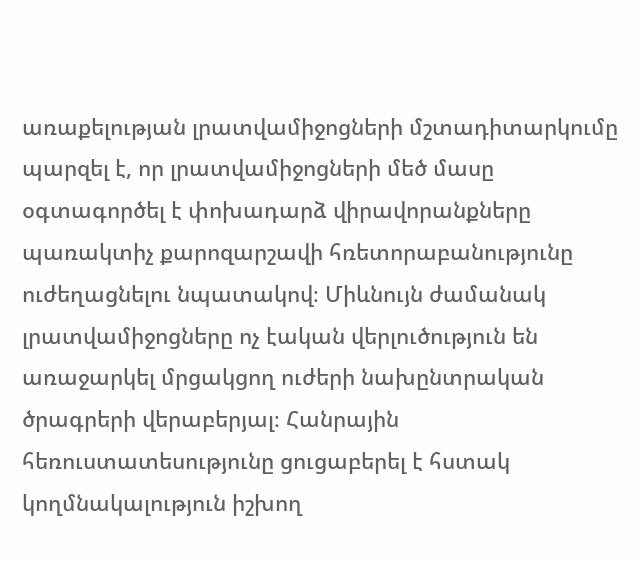առաքելության լրատվամիջոցների մշտադիտարկումը պարզել է, որ լրատվամիջոցների մեծ մասը օգտագործել է փոխադարձ վիրավորանքները պառակտիչ քարոզարշավի հռետորաբանությունը ուժեղացնելու նպատակով։ Միևնույն ժամանակ լրատվամիջոցները ոչ էական վերլուծություն են առաջարկել մրցակցող ուժերի նախընտրական ծրագրերի վերաբերյալ։ Հանրային հեռուստատեսությունը ցուցաբերել է հստակ կողմնակալություն իշխող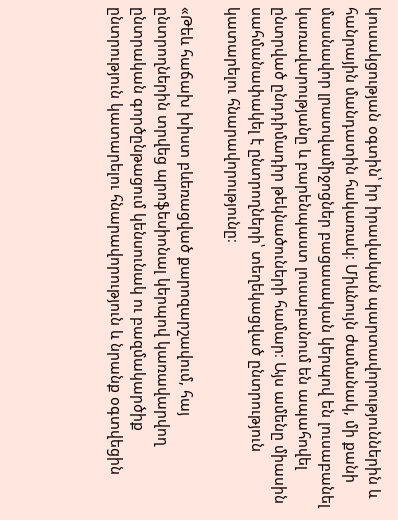կուսակցության օգտին՝ իր իրավական պարտավորություններին և հանրային մանդատին հակառակ։ Միևնույն ժամանակ, մի քանի մասնավոր լրատվամիջոցներ բացասական կերպով են լուսաբանել կառավարությանը և բարենպաստ լուսաբանում են ապահովել ընտրված ընդդիմադիր թեկնածուների համար։ Այս ամենը միասին սահմանափակել է ընտրողների՝ տեղեկացված ընտրություն կատարելու հնարավորությունը։

«Թեև հաճախ խիստ բևեռացված քարոզարշավում, հայ ընտրողներին տրվեց պրոֆեսիոնալ կերպով կառավարվող ընտրական գործընթացում կենսունակ ու բազմակարծիք ընտրություն կատարելու հնարավորություն և նրանք օգտվեցին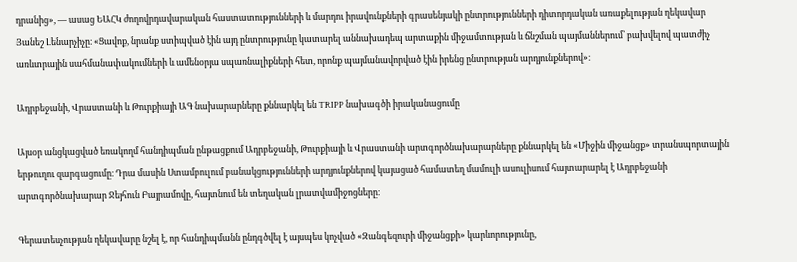դրանից», — ասաց ԵԱՀԿ ժողովրդավարական հաստատությունների և մարդու իրավունքների գրասենյակի ընտրությունների դիտորդական առաքելության ղեկավար Յանեշ Լենարչիչը։ «Ցավոք, նրանք ստիպված էին այդ ընտրությունը կատարել աննախադեպ արտաքին միջամտության և ճնշման պայմաններում՝ բախվելով պատժիչ առևտրային սահմանափակումների և ամենօրյա սպառնալիքների հետ, որոնք պայմանավորված էին իրենց ընտրության արդյունքներով»։

Ադրբեջանի, Վրաստանի և Թուրքիայի ԱԳ նախարարները քննարկել են TRIPP նախագծի իրականացումը

Այսօր անցկացված եռակողմ հանդիպման ընթացքում Ադրբեջանի, Թուրքիայի և Վրաստանի արտգործնախարարները քննարկել են «Միջին միջանցք» տրանսպորտային երթուղու զարգացումը։ Դրա մասին Ստամբուլում բանակցությունների արդյունքներով կայացած համատեղ մամուլի ասուլիսում հայտարարել է Ադրբեջանի արտգործնախարար Ջեյհուն Բայրամովը, հայտնում են տեղական լրատվամիջոցները։

Գերատեսչության ղեկավարը նշել է, որ հանդիպմանն ընդգծվել է այսպես կոչված «Զանգեզուրի միջանցքի» կարևորությունը,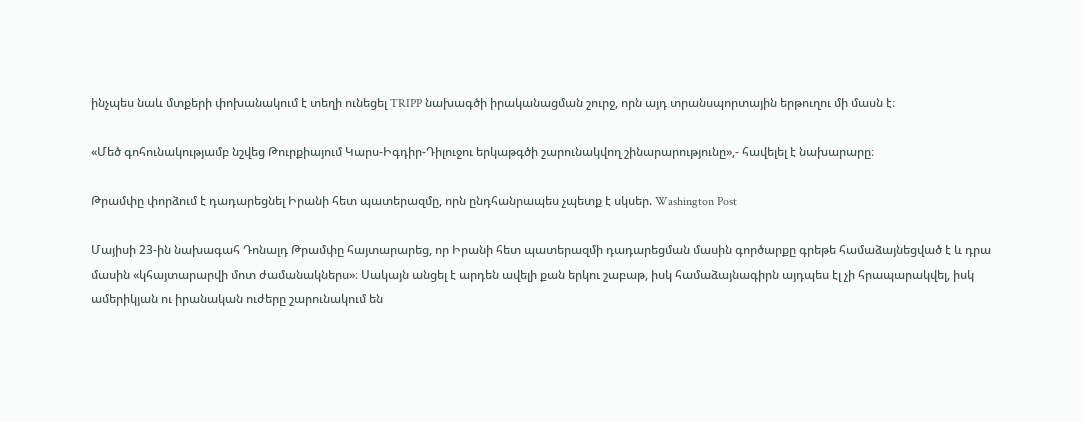ինչպես նաև մտքերի փոխանակում է տեղի ունեցել TRIPP նախագծի իրականացման շուրջ, որն այդ տրանսպորտային երթուղու մի մասն է։

«Մեծ գոհունակությամբ նշվեց Թուրքիայում Կարս-Իգդիր-Դիլուջու երկաթգծի շարունակվող շինարարությունը»,- հավելել է նախարարը։

Թրամփը փորձում է դադարեցնել Իրանի հետ պատերազմը, որն ընդհանրապես չպետք է սկսեր. Washington Post

Մայիսի 23-ին նախագահ Դոնալդ Թրամփը հայտարարեց, որ Իրանի հետ պատերազմի դադարեցման մասին գործարքը գրեթե համաձայնեցված է և դրա մասին «կհայտարարվի մոտ ժամանակներս»։ Սակայն անցել է արդեն ավելի քան երկու շաբաթ, իսկ համաձայնագիրն այդպես էլ չի հրապարակվել, իսկ ամերիկյան ու իրանական ուժերը շարունակում են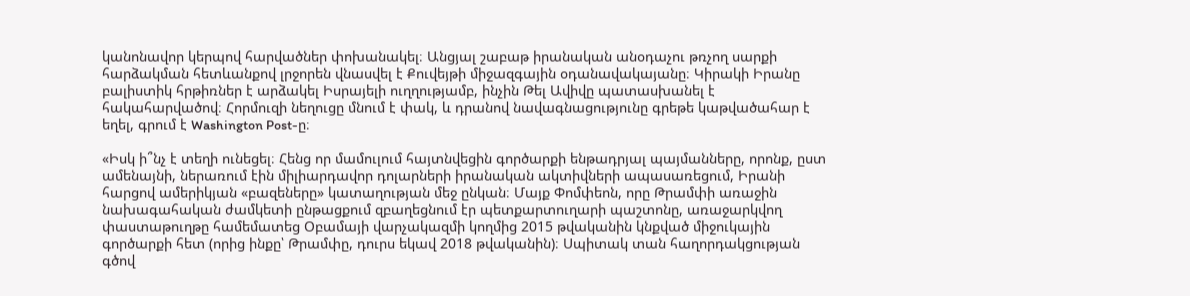կանոնավոր կերպով հարվածներ փոխանակել։ Անցյալ շաբաթ իրանական անօդաչու թռչող սարքի հարձակման հետևանքով լրջորեն վնասվել է Քուվեյթի միջազգային օդանավակայանը։ Կիրակի Իրանը բալիստիկ հրթիռներ է արձակել Իսրայելի ուղղությամբ, ինչին Թել Ավիվը պատասխանել է հակահարվածով։ Հորմուզի նեղուցը մնում է փակ, և դրանով նավագնացությունը գրեթե կաթվածահար է եղել, գրում է Washington Post-ը։

«Իսկ ի՞նչ է տեղի ունեցել։ Հենց որ մամուլում հայտնվեցին գործարքի ենթադրյալ պայմանները, որոնք, ըստ ամենայնի, ներառում էին միլիարդավոր դոլարների իրանական ակտիվների ապասառեցում, Իրանի հարցով ամերիկյան «բազեները» կատաղության մեջ ընկան։ Մայք Փոմփեոն, որը Թրամփի առաջին նախագահական ժամկետի ընթացքում զբաղեցնում էր պետքարտուղարի պաշտոնը, առաջարկվող փաստաթուղթը համեմատեց Օբամայի վարչակազմի կողմից 2015 թվականին կնքված միջուկային գործարքի հետ (որից ինքը՝ Թրամփը, դուրս եկավ 2018 թվականին)։ Սպիտակ տան հաղորդակցության գծով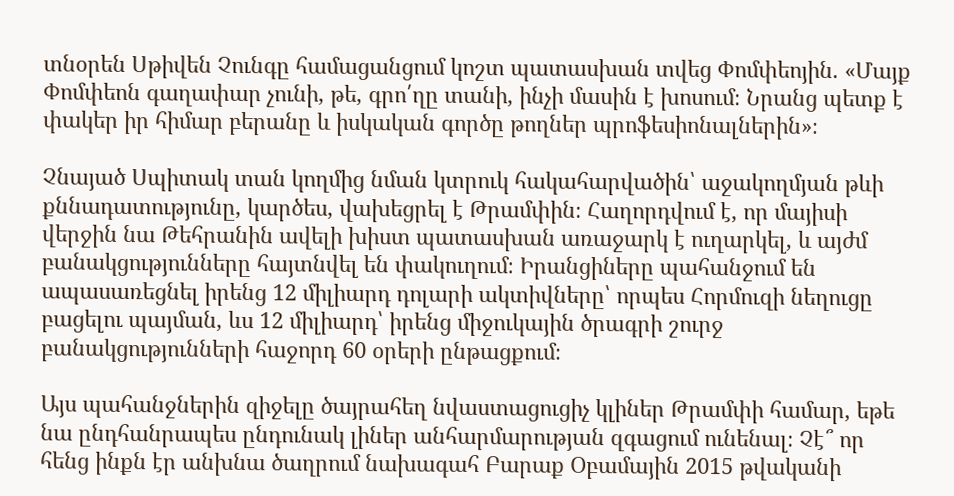տնօրեն Սթիվեն Չունգը համացանցում կոշտ պատասխան տվեց Փոմփեոյին. «Մայք Փոմփեոն գաղափար չունի, թե, գրո՛ղը տանի, ինչի մասին է խոսում։ Նրանց պետք է փակեր իր հիմար բերանը և իսկական գործը թողներ պրոֆեսիոնալներին»։

Չնայած Սպիտակ տան կողմից նման կտրուկ հակահարվածին՝ աջակողմյան թևի քննադատությունը, կարծես, վախեցրել է Թրամփին։ Հաղորդվում է, որ մայիսի վերջին նա Թեհրանին ավելի խիստ պատասխան առաջարկ է ուղարկել, և այժմ բանակցությունները հայտնվել են փակուղում։ Իրանցիները պահանջում են ապասառեցնել իրենց 12 միլիարդ դոլարի ակտիվները՝ որպես Հորմուզի նեղուցը բացելու պայման, ևս 12 միլիարդ՝ իրենց միջուկային ծրագրի շուրջ բանակցությունների հաջորդ 60 օրերի ընթացքում։

Այս պահանջներին զիջելը ծայրահեղ նվաստացուցիչ կլիներ Թրամփի համար, եթե նա ընդհանրապես ընդունակ լիներ անհարմարության զգացում ունենալ։ Չէ՞ որ հենց ինքն էր անխնա ծաղրում նախագահ Բարաք Օբամային 2015 թվականի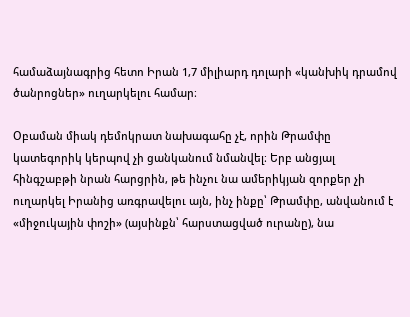համաձայնագրից հետո Իրան 1,7 միլիարդ դոլարի «կանխիկ դրամով ծանրոցներ» ուղարկելու համար։

Օբաման միակ դեմոկրատ նախագահը չէ, որին Թրամփը կատեգորիկ կերպով չի ցանկանում նմանվել։ Երբ անցյալ հինգշաբթի նրան հարցրին, թե ինչու նա ամերիկյան զորքեր չի ուղարկել Իրանից առգրավելու այն, ինչ ինքը՝ Թրամփը, անվանում է «միջուկային փոշի» (այսինքն՝ հարստացված ուրանը), նա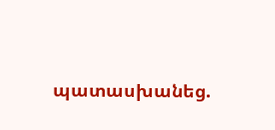պատասխանեց.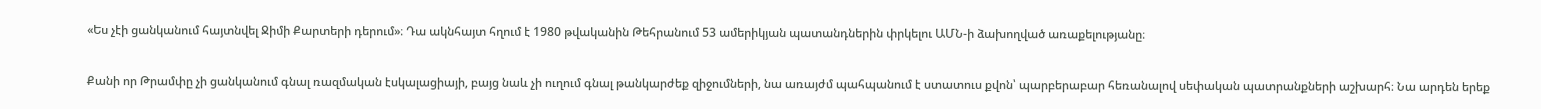«Ես չէի ցանկանում հայտնվել Ջիմի Քարտերի դերում»։ Դա ակնհայտ հղում է 1980 թվականին Թեհրանում 53 ամերիկյան պատանդներին փրկելու ԱՄՆ-ի ձախողված առաքելությանը։

Քանի որ Թրամփը չի ցանկանում գնալ ռազմական էսկալացիայի, բայց նաև չի ուղում գնալ թանկարժեք զիջումների, նա առայժմ պահպանում է ստատուս քվոն՝ պարբերաբար հեռանալով սեփական պատրանքների աշխարհ։ Նա արդեն երեք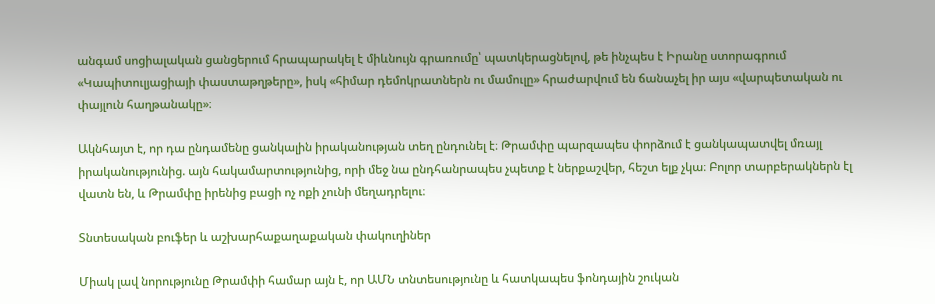անգամ սոցիալական ցանցերում հրապարակել է միևնույն գրառումը՝ պատկերացնելով, թե ինչպես է Իրանը ստորագրում «Կապիտուլյացիայի փաստաթղթերը», իսկ «հիմար դեմոկրատներն ու մամուլը» հրաժարվում են ճանաչել իր այս «վարպետական ու փայլուն հաղթանակը»։

Ակնհայտ է, որ դա ընդամենը ցանկալին իրականության տեղ ընդունել է։ Թրամփը պարզապես փորձում է ցանկապատվել մռայլ իրականությունից. այն հակամարտությունից, որի մեջ նա ընդհանրապես չպետք է ներքաշվեր, հեշտ ելք չկա։ Բոլոր տարբերակներն էլ վատն են, և Թրամփը իրենից բացի ոչ ոքի չունի մեղադրելու։

Տնտեսական բուֆեր և աշխարհաքաղաքական փակուղիներ

Միակ լավ նորությունը Թրամփի համար այն է, որ ԱՄՆ տնտեսությունը և հատկապես ֆոնդային շուկան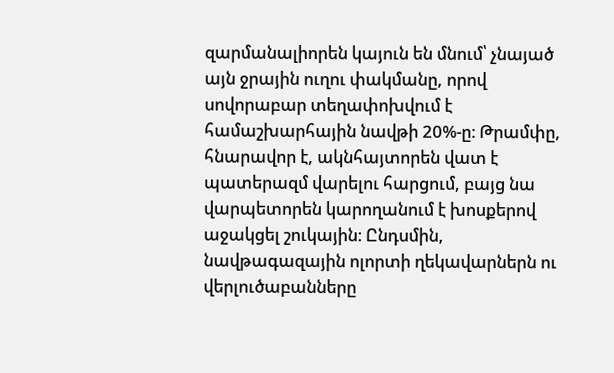զարմանալիորեն կայուն են մնում՝ չնայած այն ջրային ուղու փակմանը, որով սովորաբար տեղափոխվում է համաշխարհային նավթի 20%-ը։ Թրամփը, հնարավոր է, ակնհայտորեն վատ է պատերազմ վարելու հարցում, բայց նա վարպետորեն կարողանում է խոսքերով աջակցել շուկային։ Ընդսմին, նավթագազային ոլորտի ղեկավարներն ու վերլուծաբանները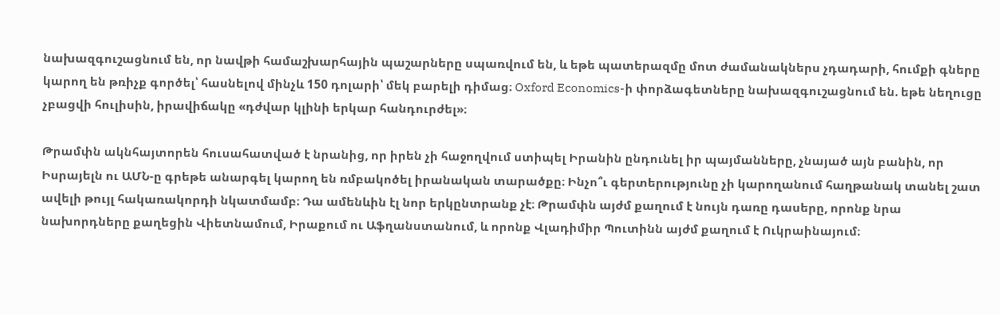նախազգուշացնում են, որ նավթի համաշխարհային պաշարները սպառվում են, և եթե պատերազմը մոտ ժամանակներս չդադարի, հումքի գները կարող են թռիչք գործել՝ հասնելով մինչև 150 դոլարի՝ մեկ բարելի դիմաց։ Oxford Economics-ի փորձագետները նախազգուշացնում են. եթե նեղուցը չբացվի հուլիսին, իրավիճակը «դժվար կլինի երկար հանդուրժել»։

Թրամփն ակնհայտորեն հուսահատված է նրանից, որ իրեն չի հաջողվում ստիպել Իրանին ընդունել իր պայմանները, չնայած այն բանին, որ Իսրայելն ու ԱՄՆ-ը գրեթե անարգել կարող են ռմբակոծել իրանական տարածքը։ Ինչո՞ւ գերտերությունը չի կարողանում հաղթանակ տանել շատ ավելի թույլ հակառակորդի նկատմամբ։ Դա ամենևին էլ նոր երկընտրանք չէ։ Թրամփն այժմ քաղում է նույն դառը դասերը, որոնք նրա նախորդները քաղեցին Վիետնամում, Իրաքում ու Աֆղանստանում, և որոնք Վլադիմիր Պուտինն այժմ քաղում է Ուկրաինայում։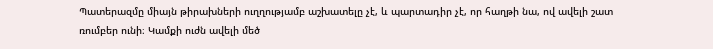Պատերազմը միայն թիրախների ուղղությամբ աշխատելը չէ, և պարտադիր չէ, որ հաղթի նա, ով ավելի շատ ռումբեր ունի։ Կամքի ուժն ավելի մեծ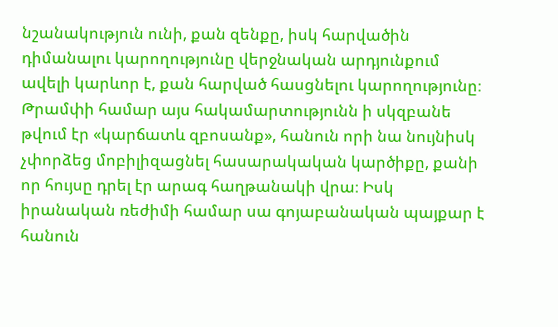նշանակություն ունի, քան զենքը, իսկ հարվածին դիմանալու կարողությունը վերջնական արդյունքում ավելի կարևոր է, քան հարված հասցնելու կարողությունը։ Թրամփի համար այս հակամարտությունն ի սկզբանե թվում էր «կարճատև զբոսանք», հանուն որի նա նույնիսկ չփորձեց մոբիլիզացնել հասարակական կարծիքը, քանի որ հույսը դրել էր արագ հաղթանակի վրա։ Իսկ իրանական ռեժիմի համար սա գոյաբանական պայքար է հանուն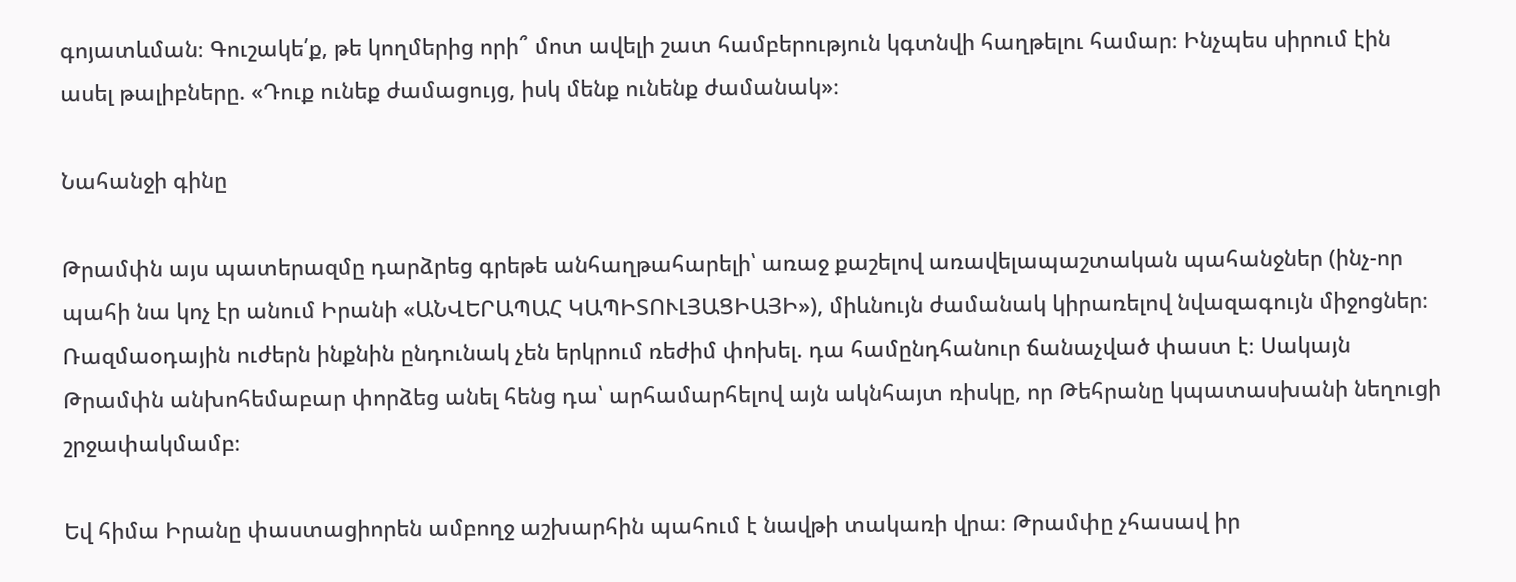գոյատևման։ Գուշակե՛ք, թե կողմերից որի՞ մոտ ավելի շատ համբերություն կգտնվի հաղթելու համար։ Ինչպես սիրում էին ասել թալիբները. «Դուք ունեք ժամացույց, իսկ մենք ունենք ժամանակ»։

Նահանջի գինը

Թրամփն այս պատերազմը դարձրեց գրեթե անհաղթահարելի՝ առաջ քաշելով առավելապաշտական պահանջներ (ինչ-որ պահի նա կոչ էր անում Իրանի «ԱՆՎԵՐԱՊԱՀ ԿԱՊԻՏՈՒԼՅԱՑԻԱՅԻ»), միևնույն ժամանակ կիրառելով նվազագույն միջոցներ։ Ռազմաօդային ուժերն ինքնին ընդունակ չեն երկրում ռեժիմ փոխել. դա համընդհանուր ճանաչված փաստ է։ Սակայն Թրամփն անխոհեմաբար փորձեց անել հենց դա՝ արհամարհելով այն ակնհայտ ռիսկը, որ Թեհրանը կպատասխանի նեղուցի շրջափակմամբ։

Եվ հիմա Իրանը փաստացիորեն ամբողջ աշխարհին պահում է նավթի տակառի վրա։ Թրամփը չհասավ իր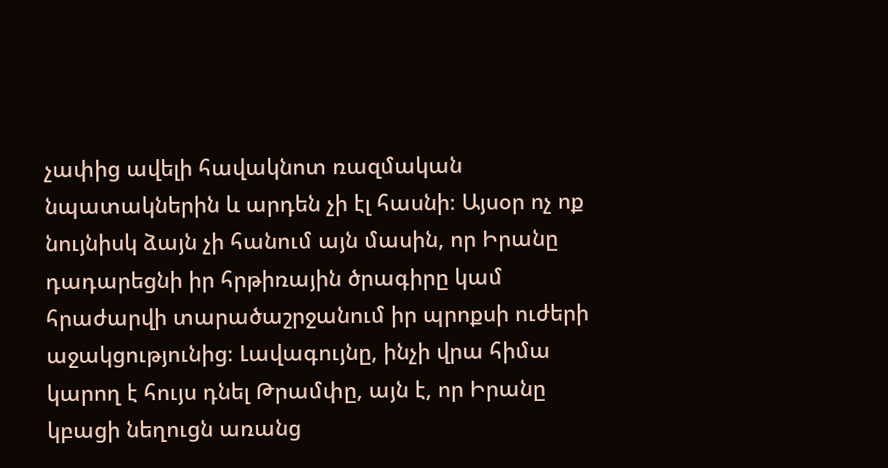չափից ավելի հավակնոտ ռազմական նպատակներին և արդեն չի էլ հասնի։ Այսօր ոչ ոք նույնիսկ ձայն չի հանում այն մասին, որ Իրանը դադարեցնի իր հրթիռային ծրագիրը կամ հրաժարվի տարածաշրջանում իր պրոքսի ուժերի աջակցությունից։ Լավագույնը, ինչի վրա հիմա կարող է հույս դնել Թրամփը, այն է, որ Իրանը կբացի նեղուցն առանց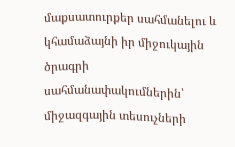մաքսատուրքեր սահմանելու և կհամաձայնի իր միջուկային ծրագրի սահմանափակումներին՝ միջազգային տեսուչների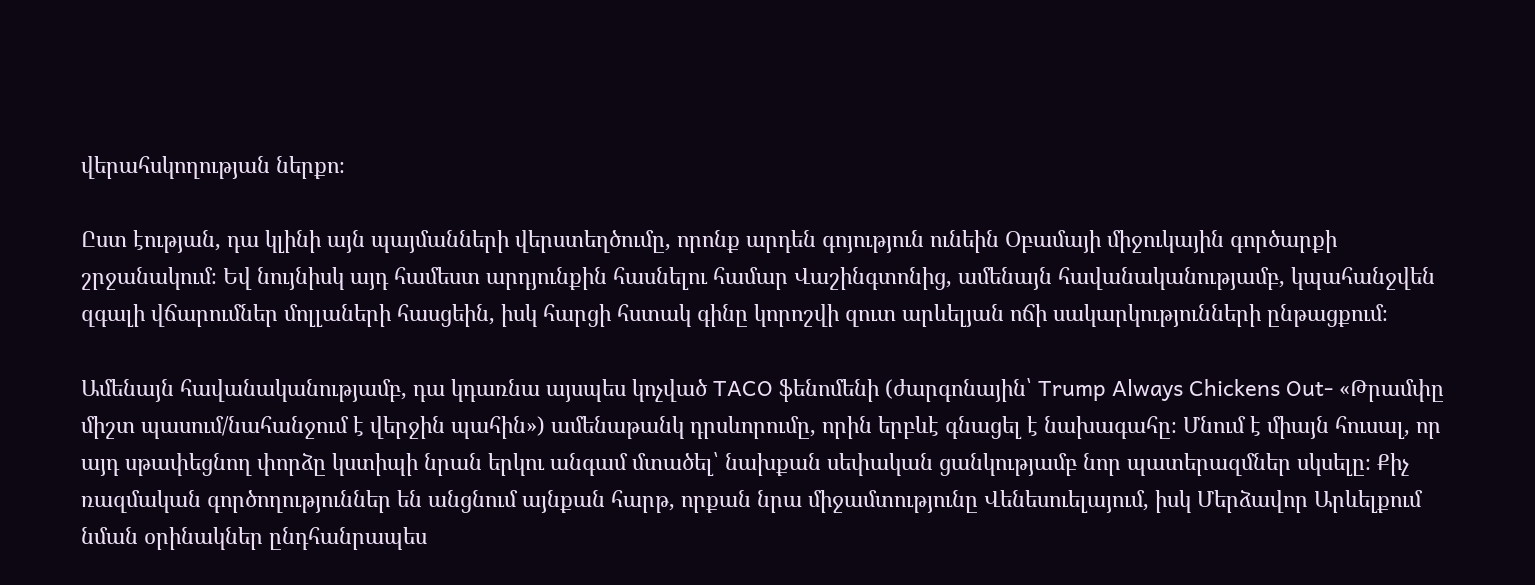վերահսկողության ներքո։

Ըստ էության, դա կլինի այն պայմանների վերստեղծումը, որոնք արդեն գոյություն ունեին Օբամայի միջուկային գործարքի շրջանակում։ Եվ նույնիսկ այդ համեստ արդյունքին հասնելու համար Վաշինգտոնից, ամենայն հավանականությամբ, կպահանջվեն զգալի վճարումներ մոլլաների հասցեին, իսկ հարցի հստակ գինը կորոշվի զուտ արևելյան ոճի սակարկությունների ընթացքում։

Ամենայն հավանականությամբ, դա կդառնա այսպես կոչված TACO ֆենոմենի (ժարգոնային՝ Trump Always Chickens Out- «Թրամփը միշտ պասում/նահանջում է վերջին պահին») ամենաթանկ դրսևորումը, որին երբևէ գնացել է նախագահը։ Մնում է միայն հուսալ, որ այդ սթափեցնող փորձը կստիպի նրան երկու անգամ մտածել՝ նախքան սեփական ցանկությամբ նոր պատերազմներ սկսելը։ Քիչ ռազմական գործողություններ են անցնում այնքան հարթ, որքան նրա միջամտությունը Վենեսուելայում, իսկ Մերձավոր Արևելքում նման օրինակներ ընդհանրապես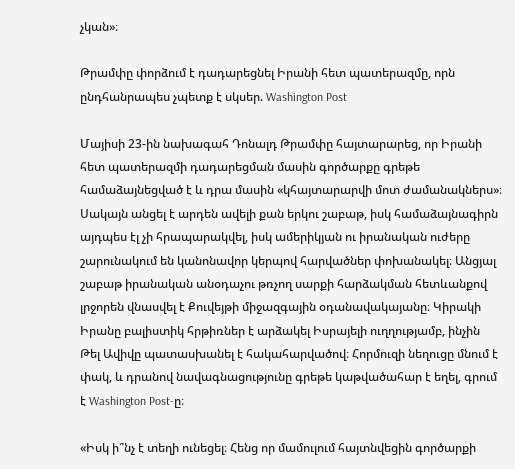չկան»։

Թրամփը փորձում է դադարեցնել Իրանի հետ պատերազմը, որն ընդհանրապես չպետք է սկսեր. Washington Post

Մայիսի 23-ին նախագահ Դոնալդ Թրամփը հայտարարեց, որ Իրանի հետ պատերազմի դադարեցման մասին գործարքը գրեթե համաձայնեցված է և դրա մասին «կհայտարարվի մոտ ժամանակներս»։ Սակայն անցել է արդեն ավելի քան երկու շաբաթ, իսկ համաձայնագիրն այդպես էլ չի հրապարակվել, իսկ ամերիկյան ու իրանական ուժերը շարունակում են կանոնավոր կերպով հարվածներ փոխանակել։ Անցյալ շաբաթ իրանական անօդաչու թռչող սարքի հարձակման հետևանքով լրջորեն վնասվել է Քուվեյթի միջազգային օդանավակայանը։ Կիրակի Իրանը բալիստիկ հրթիռներ է արձակել Իսրայելի ուղղությամբ, ինչին Թել Ավիվը պատասխանել է հակահարվածով։ Հորմուզի նեղուցը մնում է փակ, և դրանով նավագնացությունը գրեթե կաթվածահար է եղել, գրում է Washington Post-ը։

«Իսկ ի՞նչ է տեղի ունեցել։ Հենց որ մամուլում հայտնվեցին գործարքի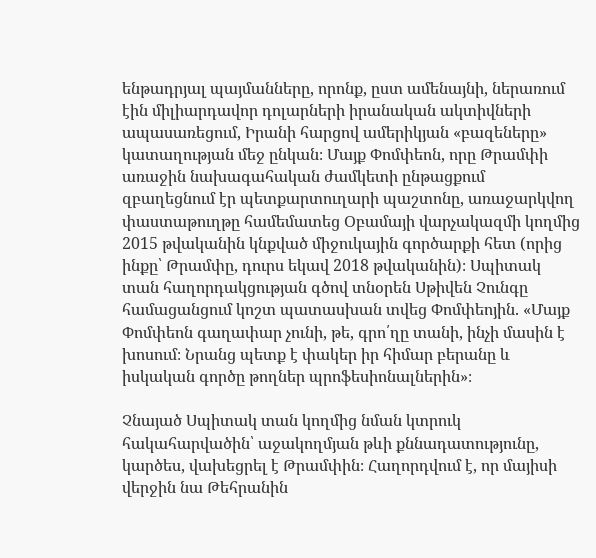ենթադրյալ պայմանները, որոնք, ըստ ամենայնի, ներառում էին միլիարդավոր դոլարների իրանական ակտիվների ապասառեցում, Իրանի հարցով ամերիկյան «բազեները» կատաղության մեջ ընկան։ Մայք Փոմփեոն, որը Թրամփի առաջին նախագահական ժամկետի ընթացքում զբաղեցնում էր պետքարտուղարի պաշտոնը, առաջարկվող փաստաթուղթը համեմատեց Օբամայի վարչակազմի կողմից 2015 թվականին կնքված միջուկային գործարքի հետ (որից ինքը՝ Թրամփը, դուրս եկավ 2018 թվականին)։ Սպիտակ տան հաղորդակցության գծով տնօրեն Սթիվեն Չունգը համացանցում կոշտ պատասխան տվեց Փոմփեոյին. «Մայք Փոմփեոն գաղափար չունի, թե, գրո՛ղը տանի, ինչի մասին է խոսում։ Նրանց պետք է փակեր իր հիմար բերանը և իսկական գործը թողներ պրոֆեսիոնալներին»։

Չնայած Սպիտակ տան կողմից նման կտրուկ հակահարվածին՝ աջակողմյան թևի քննադատությունը, կարծես, վախեցրել է Թրամփին։ Հաղորդվում է, որ մայիսի վերջին նա Թեհրանին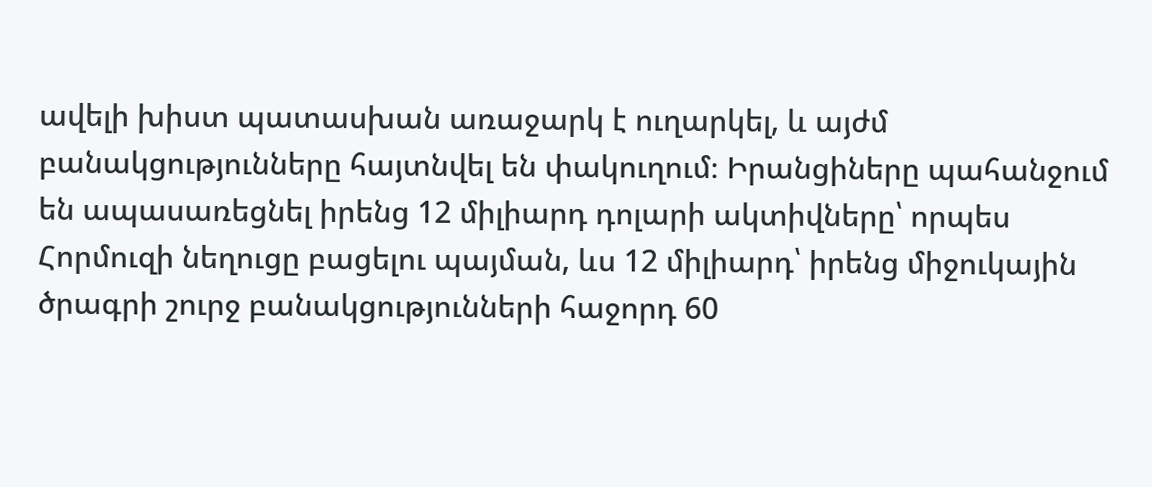ավելի խիստ պատասխան առաջարկ է ուղարկել, և այժմ բանակցությունները հայտնվել են փակուղում։ Իրանցիները պահանջում են ապասառեցնել իրենց 12 միլիարդ դոլարի ակտիվները՝ որպես Հորմուզի նեղուցը բացելու պայման, ևս 12 միլիարդ՝ իրենց միջուկային ծրագրի շուրջ բանակցությունների հաջորդ 60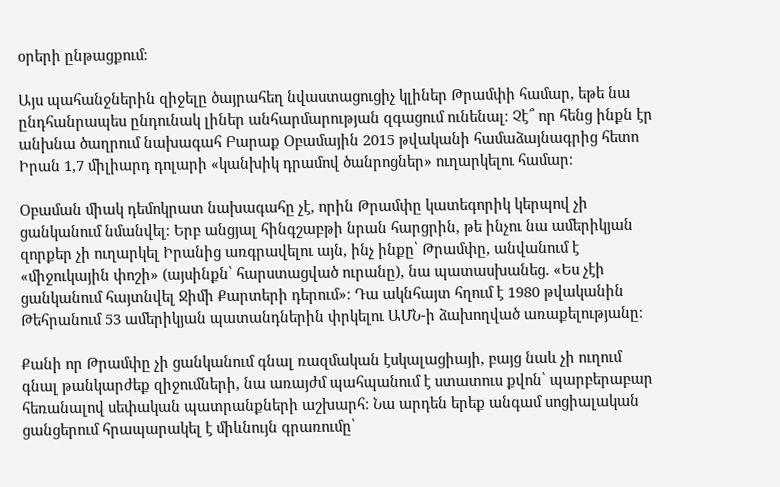օրերի ընթացքում։

Այս պահանջներին զիջելը ծայրահեղ նվաստացուցիչ կլիներ Թրամփի համար, եթե նա ընդհանրապես ընդունակ լիներ անհարմարության զգացում ունենալ։ Չէ՞ որ հենց ինքն էր անխնա ծաղրում նախագահ Բարաք Օբամային 2015 թվականի համաձայնագրից հետո Իրան 1,7 միլիարդ դոլարի «կանխիկ դրամով ծանրոցներ» ուղարկելու համար։

Օբաման միակ դեմոկրատ նախագահը չէ, որին Թրամփը կատեգորիկ կերպով չի ցանկանում նմանվել։ Երբ անցյալ հինգշաբթի նրան հարցրին, թե ինչու նա ամերիկյան զորքեր չի ուղարկել Իրանից առգրավելու այն, ինչ ինքը՝ Թրամփը, անվանում է «միջուկային փոշի» (այսինքն՝ հարստացված ուրանը), նա պատասխանեց. «Ես չէի ցանկանում հայտնվել Ջիմի Քարտերի դերում»։ Դա ակնհայտ հղում է 1980 թվականին Թեհրանում 53 ամերիկյան պատանդներին փրկելու ԱՄՆ-ի ձախողված առաքելությանը։

Քանի որ Թրամփը չի ցանկանում գնալ ռազմական էսկալացիայի, բայց նաև չի ուղում գնալ թանկարժեք զիջումների, նա առայժմ պահպանում է ստատուս քվոն՝ պարբերաբար հեռանալով սեփական պատրանքների աշխարհ։ Նա արդեն երեք անգամ սոցիալական ցանցերում հրապարակել է միևնույն գրառումը՝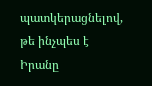պատկերացնելով, թե ինչպես է Իրանը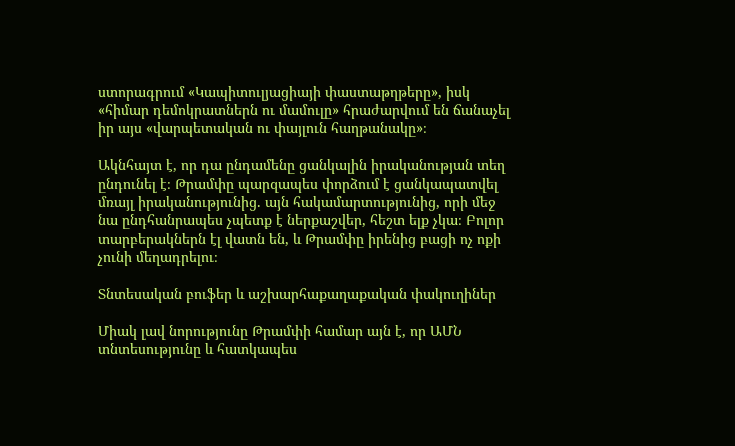ստորագրում «Կապիտուլյացիայի փաստաթղթերը», իսկ «հիմար դեմոկրատներն ու մամուլը» հրաժարվում են ճանաչել իր այս «վարպետական ու փայլուն հաղթանակը»։

Ակնհայտ է, որ դա ընդամենը ցանկալին իրականության տեղ ընդունել է։ Թրամփը պարզապես փորձում է ցանկապատվել մռայլ իրականությունից. այն հակամարտությունից, որի մեջ նա ընդհանրապես չպետք է ներքաշվեր, հեշտ ելք չկա։ Բոլոր տարբերակներն էլ վատն են, և Թրամփը իրենից բացի ոչ ոքի չունի մեղադրելու։

Տնտեսական բուֆեր և աշխարհաքաղաքական փակուղիներ

Միակ լավ նորությունը Թրամփի համար այն է, որ ԱՄՆ տնտեսությունը և հատկապես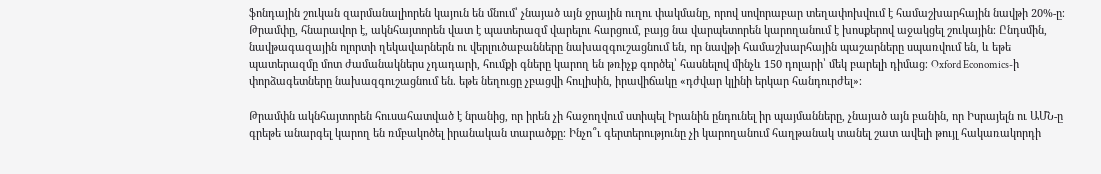ֆոնդային շուկան զարմանալիորեն կայուն են մնում՝ չնայած այն ջրային ուղու փակմանը, որով սովորաբար տեղափոխվում է համաշխարհային նավթի 20%-ը։ Թրամփը, հնարավոր է, ակնհայտորեն վատ է պատերազմ վարելու հարցում, բայց նա վարպետորեն կարողանում է խոսքերով աջակցել շուկային։ Ընդսմին, նավթագազային ոլորտի ղեկավարներն ու վերլուծաբանները նախազգուշացնում են, որ նավթի համաշխարհային պաշարները սպառվում են, և եթե պատերազմը մոտ ժամանակներս չդադարի, հումքի գները կարող են թռիչք գործել՝ հասնելով մինչև 150 դոլարի՝ մեկ բարելի դիմաց։ Oxford Economics-ի փորձագետները նախազգուշացնում են. եթե նեղուցը չբացվի հուլիսին, իրավիճակը «դժվար կլինի երկար հանդուրժել»։

Թրամփն ակնհայտորեն հուսահատված է նրանից, որ իրեն չի հաջողվում ստիպել Իրանին ընդունել իր պայմանները, չնայած այն բանին, որ Իսրայելն ու ԱՄՆ-ը գրեթե անարգել կարող են ռմբակոծել իրանական տարածքը։ Ինչո՞ւ գերտերությունը չի կարողանում հաղթանակ տանել շատ ավելի թույլ հակառակորդի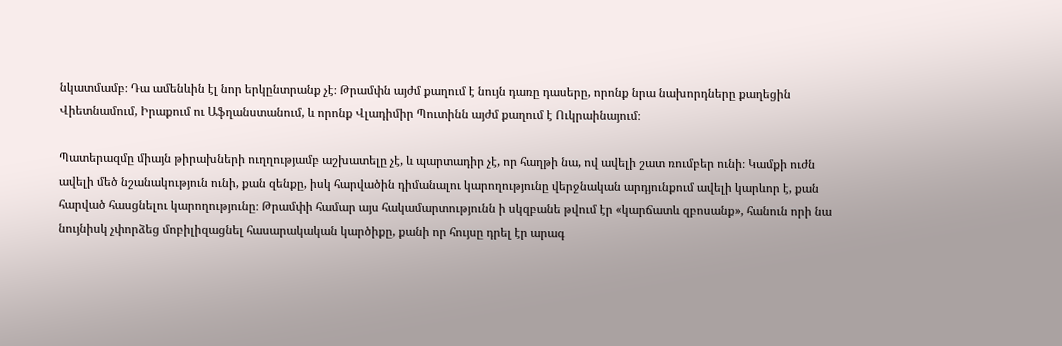նկատմամբ։ Դա ամենևին էլ նոր երկընտրանք չէ։ Թրամփն այժմ քաղում է նույն դառը դասերը, որոնք նրա նախորդները քաղեցին Վիետնամում, Իրաքում ու Աֆղանստանում, և որոնք Վլադիմիր Պուտինն այժմ քաղում է Ուկրաինայում։

Պատերազմը միայն թիրախների ուղղությամբ աշխատելը չէ, և պարտադիր չէ, որ հաղթի նա, ով ավելի շատ ռումբեր ունի։ Կամքի ուժն ավելի մեծ նշանակություն ունի, քան զենքը, իսկ հարվածին դիմանալու կարողությունը վերջնական արդյունքում ավելի կարևոր է, քան հարված հասցնելու կարողությունը։ Թրամփի համար այս հակամարտությունն ի սկզբանե թվում էր «կարճատև զբոսանք», հանուն որի նա նույնիսկ չփորձեց մոբիլիզացնել հասարակական կարծիքը, քանի որ հույսը դրել էր արագ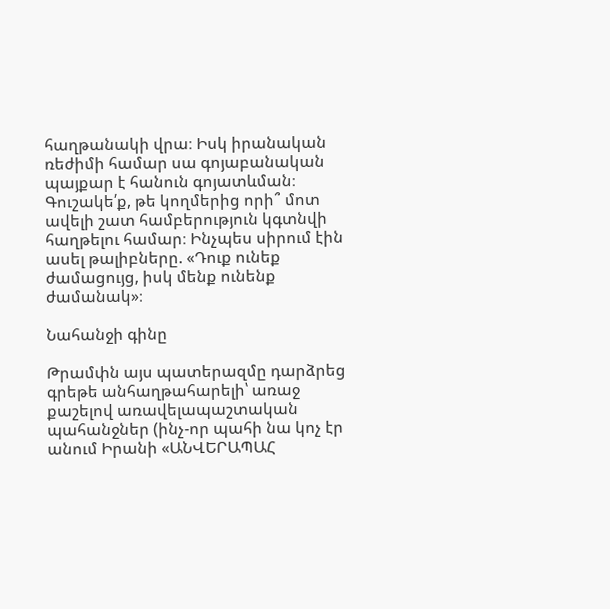հաղթանակի վրա։ Իսկ իրանական ռեժիմի համար սա գոյաբանական պայքար է հանուն գոյատևման։ Գուշակե՛ք, թե կողմերից որի՞ մոտ ավելի շատ համբերություն կգտնվի հաղթելու համար։ Ինչպես սիրում էին ասել թալիբները. «Դուք ունեք ժամացույց, իսկ մենք ունենք ժամանակ»։

Նահանջի գինը

Թրամփն այս պատերազմը դարձրեց գրեթե անհաղթահարելի՝ առաջ քաշելով առավելապաշտական պահանջներ (ինչ-որ պահի նա կոչ էր անում Իրանի «ԱՆՎԵՐԱՊԱՀ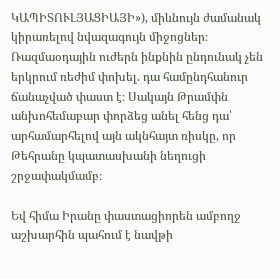ԿԱՊԻՏՈՒԼՅԱՑԻԱՅԻ»), միևնույն ժամանակ կիրառելով նվազագույն միջոցներ։ Ռազմաօդային ուժերն ինքնին ընդունակ չեն երկրում ռեժիմ փոխել. դա համընդհանուր ճանաչված փաստ է։ Սակայն Թրամփն անխոհեմաբար փորձեց անել հենց դա՝ արհամարհելով այն ակնհայտ ռիսկը, որ Թեհրանը կպատասխանի նեղուցի շրջափակմամբ։

Եվ հիմա Իրանը փաստացիորեն ամբողջ աշխարհին պահում է նավթի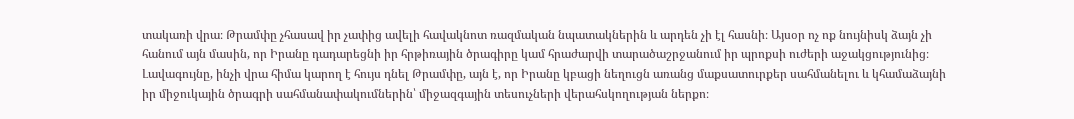տակառի վրա։ Թրամփը չհասավ իր չափից ավելի հավակնոտ ռազմական նպատակներին և արդեն չի էլ հասնի։ Այսօր ոչ ոք նույնիսկ ձայն չի հանում այն մասին, որ Իրանը դադարեցնի իր հրթիռային ծրագիրը կամ հրաժարվի տարածաշրջանում իր պրոքսի ուժերի աջակցությունից։ Լավագույնը, ինչի վրա հիմա կարող է հույս դնել Թրամփը, այն է, որ Իրանը կբացի նեղուցն առանց մաքսատուրքեր սահմանելու և կհամաձայնի իր միջուկային ծրագրի սահմանափակումներին՝ միջազգային տեսուչների վերահսկողության ներքո։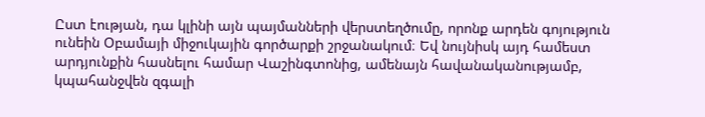Ըստ էության, դա կլինի այն պայմանների վերստեղծումը, որոնք արդեն գոյություն ունեին Օբամայի միջուկային գործարքի շրջանակում։ Եվ նույնիսկ այդ համեստ արդյունքին հասնելու համար Վաշինգտոնից, ամենայն հավանականությամբ, կպահանջվեն զգալի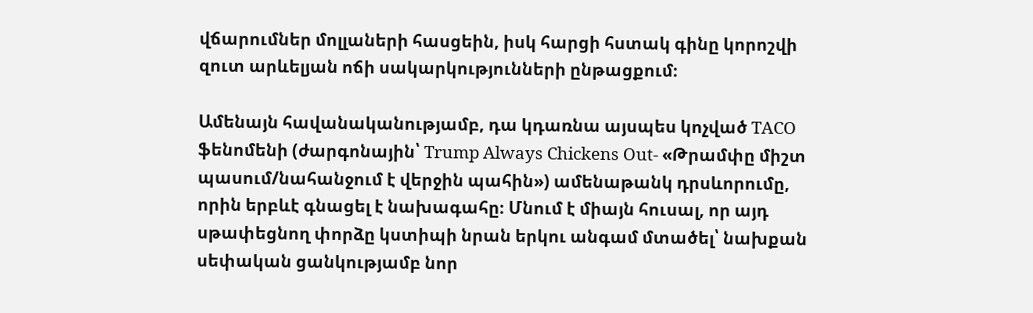վճարումներ մոլլաների հասցեին, իսկ հարցի հստակ գինը կորոշվի զուտ արևելյան ոճի սակարկությունների ընթացքում։

Ամենայն հավանականությամբ, դա կդառնա այսպես կոչված TACO ֆենոմենի (ժարգոնային՝ Trump Always Chickens Out- «Թրամփը միշտ պասում/նահանջում է վերջին պահին») ամենաթանկ դրսևորումը, որին երբևէ գնացել է նախագահը։ Մնում է միայն հուսալ, որ այդ սթափեցնող փորձը կստիպի նրան երկու անգամ մտածել՝ նախքան սեփական ցանկությամբ նոր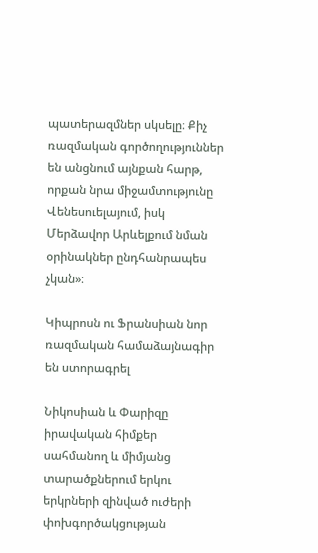պատերազմներ սկսելը։ Քիչ ռազմական գործողություններ են անցնում այնքան հարթ, որքան նրա միջամտությունը Վենեսուելայում, իսկ Մերձավոր Արևելքում նման օրինակներ ընդհանրապես չկան»։

Կիպրոսն ու Ֆրանսիան նոր ռազմական համաձայնագիր են ստորագրել

Նիկոսիան և Փարիզը իրավական հիմքեր սահմանող և միմյանց տարածքներում երկու երկրների զինված ուժերի փոխգործակցության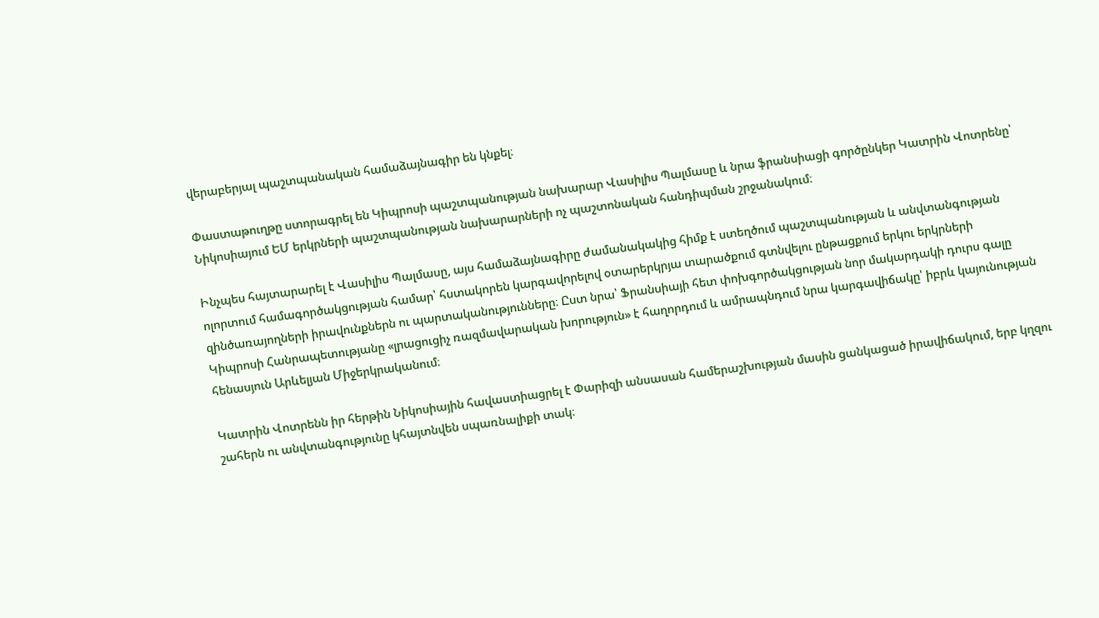վերաբերյալ պաշտպանական համաձայնագիր են կնքել։

Փաստաթուղթը ստորագրել են Կիպրոսի պաշտպանության նախարար Վասիլիս Պալմասը և նրա ֆրանսիացի գործընկեր Կատրին Վոտրենը՝ Նիկոսիայում ԵՄ երկրների պաշտպանության նախարարների ոչ պաշտոնական հանդիպման շրջանակում։

Ինչպես հայտարարել է Վասիլիս Պալմասը, այս համաձայնագիրը ժամանակակից հիմք է ստեղծում պաշտպանության և անվտանգության ոլորտում համագործակցության համար՝ հստակորեն կարգավորելով օտարերկրյա տարածքում գտնվելու ընթացքում երկու երկրների զինծառայողների իրավունքներն ու պարտականությունները։ Ըստ նրա՝ Ֆրանսիայի հետ փոխգործակցության նոր մակարդակի դուրս գալը Կիպրոսի Հանրապետությանը «լրացուցիչ ռազմավարական խորություն» է հաղորդում և ամրապնդում նրա կարգավիճակը՝ իբրև կայունության հենասյուն Արևելյան Միջերկրականում։

Կատրին Վոտրենն իր հերթին Նիկոսիային հավաստիացրել է Փարիզի անսասան համերաշխության մասին ցանկացած իրավիճակում, երբ կղզու շահերն ու անվտանգությունը կհայտնվեն սպառնալիքի տակ։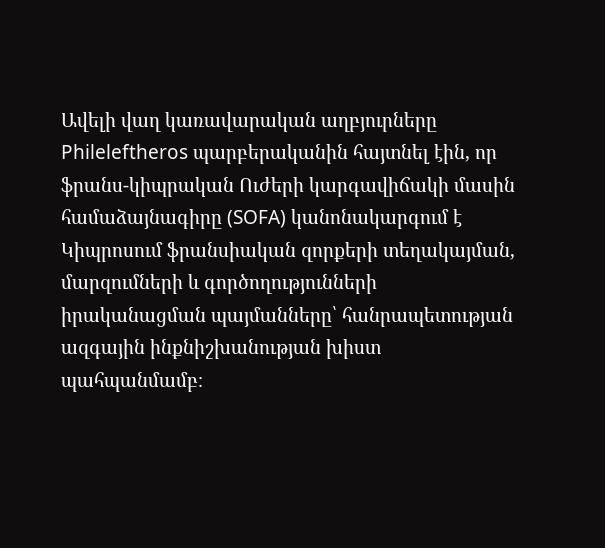Ավելի վաղ կառավարական աղբյուրները Phileleftheros պարբերականին հայտնել էին, որ ֆրանս-կիպրական Ուժերի կարգավիճակի մասին համաձայնագիրը (SOFA) կանոնակարգում է Կիպրոսում ֆրանսիական զորքերի տեղակայման, մարզումների և գործողությունների իրականացման պայմանները՝ հանրապետության ազգային ինքնիշխանության խիստ պահպանմամբ։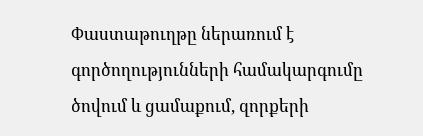Փաստաթուղթը ներառում է գործողությունների համակարգումը ծովում և ցամաքում, զորքերի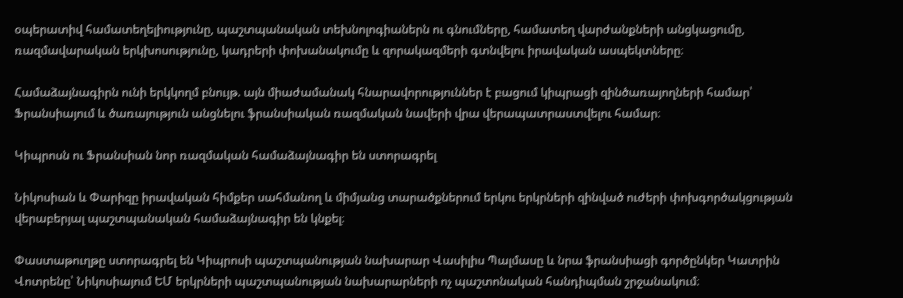օպերատիվ համատեղելիությունը, պաշտպանական տեխնոլոգիաներն ու գնումները, համատեղ վարժանքների անցկացումը, ռազմավարական երկխոսությունը, կադրերի փոխանակումը և զորակազմերի գտնվելու իրավական ասպեկտները։

Համաձայնագիրն ունի երկկողմ բնույթ. այն միաժամանակ հնարավորություններ է բացում կիպրացի զինծառայողների համար՝ Ֆրանսիայում և ծառայություն անցնելու ֆրանսիական ռազմական նավերի վրա վերապատրաստվելու համար։

Կիպրոսն ու Ֆրանսիան նոր ռազմական համաձայնագիր են ստորագրել

Նիկոսիան և Փարիզը իրավական հիմքեր սահմանող և միմյանց տարածքներում երկու երկրների զինված ուժերի փոխգործակցության վերաբերյալ պաշտպանական համաձայնագիր են կնքել։

Փաստաթուղթը ստորագրել են Կիպրոսի պաշտպանության նախարար Վասիլիս Պալմասը և նրա ֆրանսիացի գործընկեր Կատրին Վոտրենը՝ Նիկոսիայում ԵՄ երկրների պաշտպանության նախարարների ոչ պաշտոնական հանդիպման շրջանակում։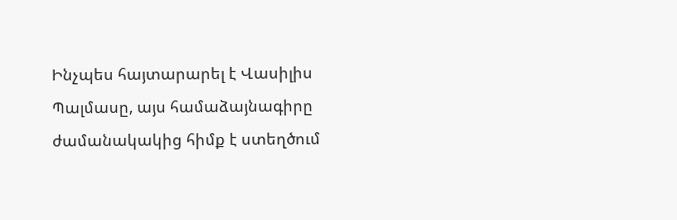Ինչպես հայտարարել է Վասիլիս Պալմասը, այս համաձայնագիրը ժամանակակից հիմք է ստեղծում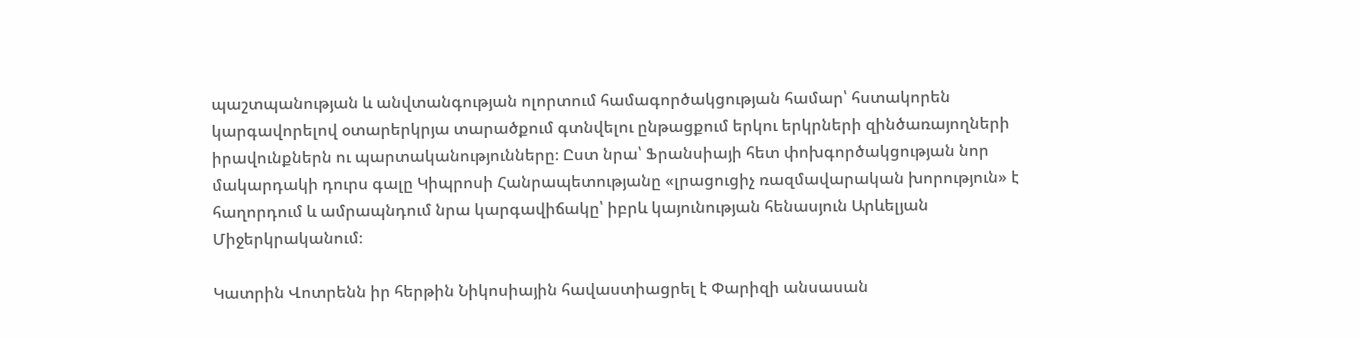պաշտպանության և անվտանգության ոլորտում համագործակցության համար՝ հստակորեն կարգավորելով օտարերկրյա տարածքում գտնվելու ընթացքում երկու երկրների զինծառայողների իրավունքներն ու պարտականությունները։ Ըստ նրա՝ Ֆրանսիայի հետ փոխգործակցության նոր մակարդակի դուրս գալը Կիպրոսի Հանրապետությանը «լրացուցիչ ռազմավարական խորություն» է հաղորդում և ամրապնդում նրա կարգավիճակը՝ իբրև կայունության հենասյուն Արևելյան Միջերկրականում։

Կատրին Վոտրենն իր հերթին Նիկոսիային հավաստիացրել է Փարիզի անսասան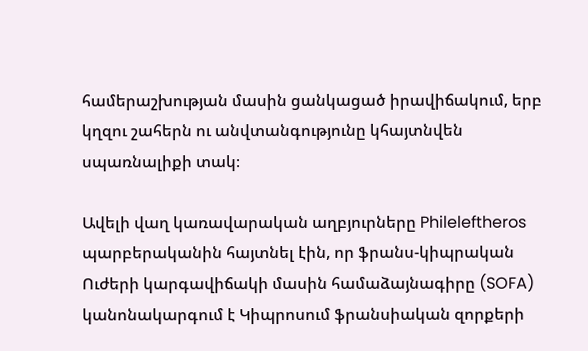համերաշխության մասին ցանկացած իրավիճակում, երբ կղզու շահերն ու անվտանգությունը կհայտնվեն սպառնալիքի տակ։

Ավելի վաղ կառավարական աղբյուրները Phileleftheros պարբերականին հայտնել էին, որ ֆրանս-կիպրական Ուժերի կարգավիճակի մասին համաձայնագիրը (SOFA) կանոնակարգում է Կիպրոսում ֆրանսիական զորքերի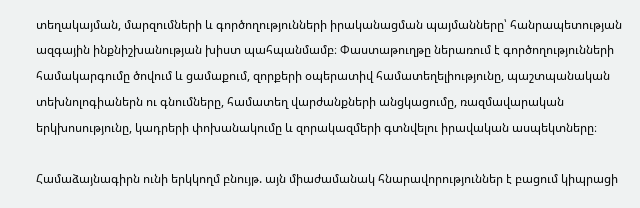տեղակայման, մարզումների և գործողությունների իրականացման պայմանները՝ հանրապետության ազգային ինքնիշխանության խիստ պահպանմամբ։ Փաստաթուղթը ներառում է գործողությունների համակարգումը ծովում և ցամաքում, զորքերի օպերատիվ համատեղելիությունը, պաշտպանական տեխնոլոգիաներն ու գնումները, համատեղ վարժանքների անցկացումը, ռազմավարական երկխոսությունը, կադրերի փոխանակումը և զորակազմերի գտնվելու իրավական ասպեկտները։

Համաձայնագիրն ունի երկկողմ բնույթ. այն միաժամանակ հնարավորություններ է բացում կիպրացի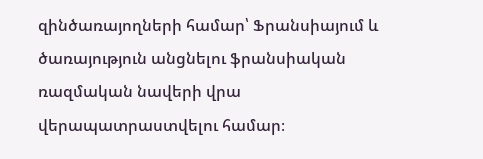զինծառայողների համար՝ Ֆրանսիայում և ծառայություն անցնելու ֆրանսիական ռազմական նավերի վրա վերապատրաստվելու համար։